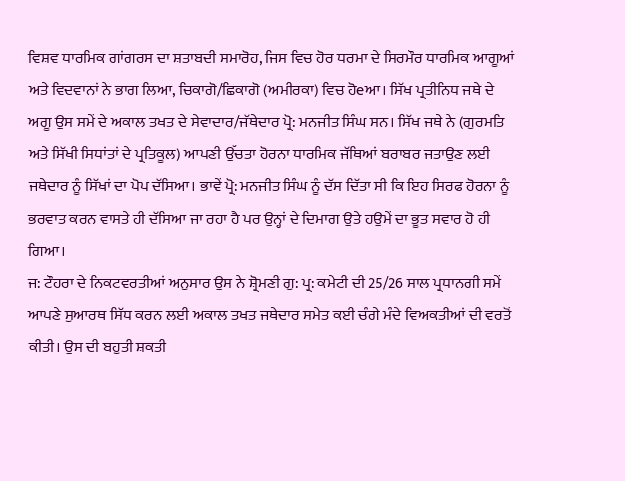ਵਿਸ਼ਵ ਧਾਰਮਿਕ ਗਾਂਗਰਸ ਦਾ ਸ਼ਤਾਬਦੀ ਸਮਾਰੋਹ, ਜਿਸ ਵਿਚ ਹੋਰ ਧਰਮਾ ਦੇ ਸਿਰਮੌਰ ਧਾਰਮਿਕ ਆਗੂਆਂ ਅਤੇ ਵਿਦਵਾਨਾਂ ਨੇ ਭਾਗ ਲਿਆ, ਚਿਕਾਗੋ/ਛਿਕਾਗੋ (ਅਮੀਰਕਾ) ਵਿਚ ਹੋeਆ। ਸਿੱਖ ਪ੍ਰਤੀਨਿਧ ਜਥੇ ਦੇ ਅਗੂ ਉਸ ਸਮੇਂ ਦੇ ਅਕਾਲ ਤਖਤ ਦੇ ਸੇਵਾਦਾਰ/ਜੱਥੇਦਾਰ ਪ੍ਰੋ: ਮਨਜੀਤ ਸਿੰਘ ਸਨ। ਸਿੱਖ ਜਥੇ ਨੇ (ਗੁਰਮਤਿ ਅਤੇ ਸਿੱਖੀ ਸਿਧਾਂਤਾਂ ਦੇ ਪ੍ਰਤਿਕੂਲ) ਆਪਣੀ ਉੱਚਤਾ ਹੋਰਨਾ ਧਾਰਮਿਕ ਜੱਥਿਆਂ ਬਰਾਬਰ ਜਤਾਉਣ ਲਈ ਜਥੇਦਾਰ ਨੂੰ ਸਿੱਖਾਂ ਦਾ ਪੋਪ ਦੱਸਿਆ। ਭਾਵੇਂ ਪ੍ਰੋ: ਮਨਜੀਤ ਸਿੰਘ ਨੂੰ ਦੱਸ ਦਿੱਤਾ ਸੀ ਕਿ ਇਹ ਸਿਰਫ ਹੋਰਨਾ ਨੂੰ ਭਰਵਾਤ ਕਰਨ ਵਾਸਤੇ ਹੀ ਦੱਸਿਆ ਜਾ ਰਹਾ ਹੈ ਪਰ ਉਨ੍ਹਾਂ ਦੇ ਦਿਮਾਗ ਉਤੇ ਹਉਮੇਂ ਦਾ ਭੂਤ ਸਵਾਰ ਹੋ ਹੀ ਗਿਆ।
ਜ: ਟੌਹਰਾ ਦੇ ਨਿਕਟਵਰਤੀਆਂ ਅਨੁਸਾਰ ਉਸ ਨੇ ਸ਼੍ਰੋਮਣੀ ਗੁ: ਪ੍ਰ: ਕਮੇਟੀ ਦੀ 25/26 ਸਾਲ ਪ੍ਰਧਾਨਗੀ ਸਮੇਂ ਆਪਣੇ ਸੁਆਰਥ ਸਿੱਧ ਕਰਨ ਲਈ ਅਕਾਲ ਤਖਤ ਜਥੇਦਾਰ ਸਮੇਤ ਕਈ ਚੰਗੇ ਮੰਦੇ ਵਿਅਕਤੀਆਂ ਦੀ ਵਰਤੋਂ ਕੀਤੀ। ਉਸ ਦੀ ਬਹੁਤੀ ਸ਼ਕਤੀ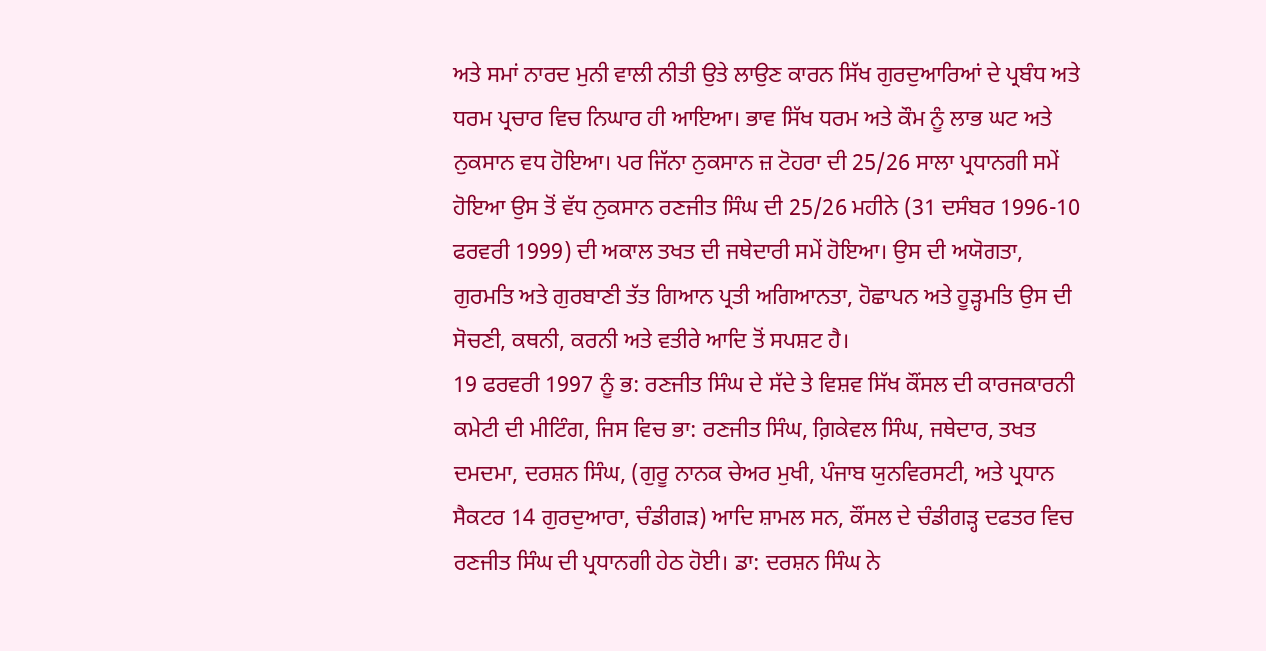ਅਤੇ ਸਮਾਂ ਨਾਰਦ ਮੁਨੀ ਵਾਲੀ ਨੀਤੀ ਉਤੇ ਲਾਉਣ ਕਾਰਨ ਸਿੱਖ ਗੁਰਦੁਆਰਿਆਂ ਦੇ ਪ੍ਰਬੰਧ ਅਤੇ ਧਰਮ ਪ੍ਰਚਾਰ ਵਿਚ ਨਿਘਾਰ ਹੀ ਆਇਆ। ਭਾਵ ਸਿੱਖ ਧਰਮ ਅਤੇ ਕੌਮ ਨੂੰ ਲਾਭ ਘਟ ਅਤੇ ਨੁਕਸਾਨ ਵਧ ਹੋਇਆ। ਪਰ ਜਿੱਨਾ ਨੁਕਸਾਨ ਜ਼ ਟੋਹਰਾ ਦੀ 25/26 ਸਾਲਾ ਪ੍ਰਧਾਨਗੀ ਸਮੇਂ ਹੋਇਆ ਉਸ ਤੋਂ ਵੱਧ ਨੁਕਸਾਨ ਰਣਜੀਤ ਸਿੰਘ ਦੀ 25/26 ਮਹੀਨੇ (31 ਦਸੰਬਰ 1996-10 ਫਰਵਰੀ 1999) ਦੀ ਅਕਾਲ ਤਖਤ ਦੀ ਜਥੇਦਾਰੀ ਸਮੇਂ ਹੋਇਆ। ਉਸ ਦੀ ਅਯੋਗਤਾ, ਗੁਰਮਤਿ ਅਤੇ ਗੁਰਬਾਣੀ ਤੱਤ ਗਿਆਨ ਪ੍ਰਤੀ ਅਗਿਆਨਤਾ, ਹੋਛਾਪਨ ਅਤੇ ਹੂੜ੍ਹਮਤਿ ਉਸ ਦੀ ਸੋਚਣੀ, ਕਥਨੀ, ਕਰਨੀ ਅਤੇ ਵਤੀਰੇ ਆਦਿ ਤੋਂ ਸਪਸ਼ਟ ਹੈ।
19 ਫਰਵਰੀ 1997 ਨੂੰ ਭ: ਰਣਜੀਤ ਸਿੰਘ ਦੇ ਸੱਦੇ ਤੇ ਵਿਸ਼ਵ ਸਿੱਖ ਕੌਂਸਲ ਦੀ ਕਾਰਜਕਾਰਨੀ ਕਮੇਟੀ ਦੀ ਮੀਟਿੰਗ, ਜਿਸ ਵਿਚ ਭਾ: ਰਣਜੀਤ ਸਿੰਘ, ਗ਼ਿਕੇਵਲ ਸਿੰਘ, ਜਥੇਦਾਰ, ਤਖਤ ਦਮਦਮਾ, ਦਰਸ਼ਨ ਸਿੰਘ, (ਗੁਰੂ ਨਾਨਕ ਚੇਅਰ ਮੁਖੀ, ਪੰਜਾਬ ਯੁਨਵਿਰਸਟੀ, ਅਤੇ ਪ੍ਰਧਾਨ ਸੈਕਟਰ 14 ਗੁਰਦੁਆਰਾ, ਚੰਡੀਗੜ) ਆਦਿ ਸ਼ਾਮਲ ਸਨ, ਕੌਂਸਲ ਦੇ ਚੰਡੀਗੜ੍ਹ ਦਫਤਰ ਵਿਚ ਰਣਜੀਤ ਸਿੰਘ ਦੀ ਪ੍ਰਧਾਨਗੀ ਹੇਠ ਹੋਈ। ਡਾ: ਦਰਸ਼ਨ ਸਿੰਘ ਨੇ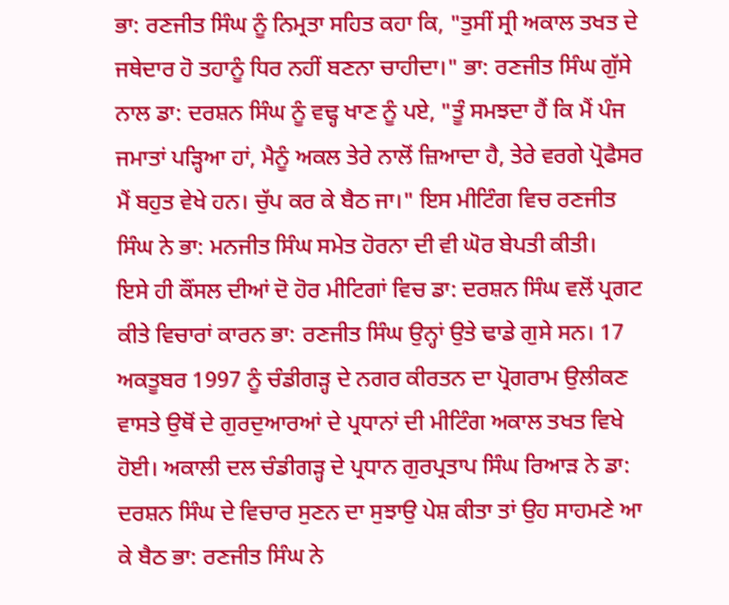ਭਾ: ਰਣਜੀਤ ਸਿੰਘ ਨੂੰ ਨਿਮ੍ਰਤਾ ਸਹਿਤ ਕਹਾ ਕਿ, "ਤੁਸੀਂ ਸ੍ਰੀ ਅਕਾਲ ਤਖਤ ਦੇ ਜਥੇਦਾਰ ਹੋ ਤਹਾਨੂੰ ਧਿਰ ਨਹੀਂ ਬਣਨਾ ਚਾਹੀਦਾ।" ਭਾ: ਰਣਜੀਤ ਸਿੰਘ ਗੁੱਸੇ ਨਾਲ ਡਾ: ਦਰਸ਼ਨ ਸਿੰਘ ਨੂੰ ਵਢ੍ਹ ਖਾਣ ਨੂੰ ਪਏ, "ਤੂੰ ਸਮਝਦਾ ਹੈਂ ਕਿ ਮੈਂ ਪੰਜ ਜਮਾਤਾਂ ਪੜ੍ਹਿਆ ਹਾਂ, ਮੈਨੂੰ ਅਕਲ ਤੇਰੇ ਨਾਲੋਂ ਜ਼ਿਆਦਾ ਹੈ, ਤੇਰੇ ਵਰਗੇ ਪ੍ਰੋਫੈਸਰ ਮੈਂ ਬਹੁਤ ਵੇਖੇ ਹਨ। ਚੁੱਪ ਕਰ ਕੇ ਬੈਠ ਜਾ।" ਇਸ ਮੀਟਿੰਗ ਵਿਚ ਰਣਜੀਤ ਸਿੰਘ ਨੇ ਭਾ: ਮਨਜੀਤ ਸਿੰਘ ਸਮੇਤ ਹੋਰਨਾ ਦੀ ਵੀ ਘੋਰ ਬੇਪਤੀ ਕੀਤੀ।
ਇਸੇ ਹੀ ਕੌਂਸਲ ਦੀਆਂ ਦੋ ਹੋਰ ਮੀਟਿਗਾਂ ਵਿਚ ਡਾ: ਦਰਸ਼ਨ ਸਿੰਘ ਵਲੋਂ ਪ੍ਰਗਟ ਕੀਤੇ ਵਿਚਾਰਾਂ ਕਾਰਨ ਭਾ: ਰਣਜੀਤ ਸਿੰਘ ਉਨ੍ਹਾਂ ਉਤੇ ਢਾਡੇ ਗੁਸੇ ਸਨ। 17 ਅਕਤੂਬਰ 1997 ਨੂੰ ਚੰਡੀਗੜ੍ਹ ਦੇ ਨਗਰ ਕੀਰਤਨ ਦਾ ਪ੍ਰੋਗਰਾਮ ਉਲੀਕਣ ਵਾਸਤੇ ਉਥੋਂ ਦੇ ਗੁਰਦੁਆਰਆਂ ਦੇ ਪ੍ਰਧਾਨਾਂ ਦੀ ਮੀਟਿੰਗ ਅਕਾਲ ਤਖਤ ਵਿਖੇ ਹੋਈ। ਅਕਾਲੀ ਦਲ ਚੰਡੀਗੜ੍ਹ ਦੇ ਪ੍ਰਧਾਨ ਗੁਰਪ੍ਰਤਾਪ ਸਿੰਘ ਰਿਆੜ ਨੇ ਡਾ: ਦਰਸ਼ਨ ਸਿੰਘ ਦੇ ਵਿਚਾਰ ਸੁਣਨ ਦਾ ਸੁਝਾਉ ਪੇਸ਼ ਕੀਤਾ ਤਾਂ ਉਹ ਸਾਹਮਣੇ ਆ ਕੇ ਬੈਠ ਭਾ: ਰਣਜੀਤ ਸਿੰਘ ਨੇ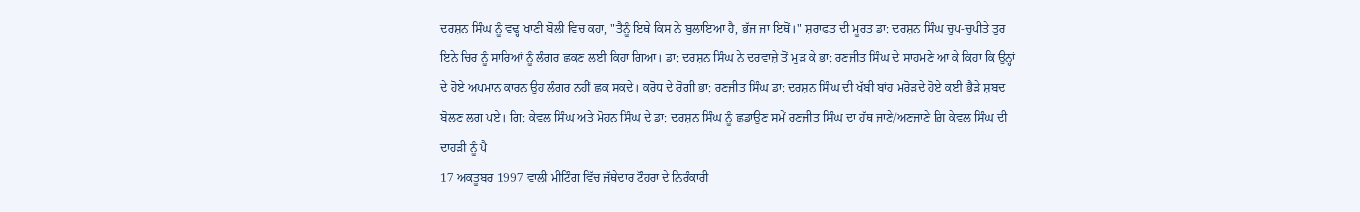ਦਰਸ਼ਨ ਸਿੰਘ ਨੂੰ ਵਢ੍ਹ ਖਾਣੀ ਬੋਲੀ ਵਿਚ ਕਹਾ, "ਤੈਨੂੰ ਇਥੇ ਕਿਸ ਨੇ ਬੁਲਾਇਆ ਹੈ, ਭੱਜ ਜਾ ਇਥੋਂ।" ਸ਼ਰਾਫਤ ਦੀ ਮੂਰਤ ਡਾ: ਦਰਸ਼ਨ ਸਿੰਘ ਚੁਪ-ਚੁਪੀਤੇ ਤੁਰ ਇਨੇ ਚਿਰ ਨੂੰ ਸਾਰਿਆਂ ਨੂੰ ਲੰਗਰ ਛਕਣ ਲਈ ਕਿਹਾ ਗਿਆ। ਡਾ: ਦਰਸ਼ਨ ਸਿੰਘ ਨੇ ਦਰਵਾਜ਼ੇ ਤੋਂ ਮੁੜ ਕੇ ਭਾ: ਰਣਜੀਤ ਸਿੰਘ ਦੇ ਸਾਹਮਣੇ ਆ ਕੇ ਕਿਹਾ ਕਿ ਉਨ੍ਹਾਂ ਦੇ ਹੋਏ ਅਪਮਾਨ ਕਾਰਨ ਉਹ ਲੰਗਰ ਨਹੀਂ ਛਕ ਸਕਦੇ। ਕਰੋਧ ਦੇ ਰੋਗੀ ਭਾ: ਰਣਜੀਤ ਸਿੰਘ ਡਾ: ਦਰਸ਼ਨ ਸਿੰਘ ਦੀ ਖੱਬੀ ਬਾਂਹ ਮਰੋੜਦੇ ਹੋਏ ਕਈ ਭੈੜੇ ਸ਼ਬਦ ਬੋਲਣ ਲਗ ਪਏ। ਗਿ: ਕੇਵਲ ਸਿੰਘ ਅਤੇ ਮੋਹਨ ਸਿੰਘ ਦੇ ਡਾ: ਦਰਸ਼ਨ ਸਿੰਘ ਨੂੰ ਛਡਾਉਣ ਸਮੇਂ ਰਣਜੀਤ ਸਿੰਘ ਦਾ ਹੱਥ ਜਾਣੇ/ਅਣਜਾਣੇ ਗ਼ਿ ਕੇਵਲ ਸਿੰਘ ਦੀ ਦਾਹੜੀ ਨੂੰ ਪੈ
17 ਅਕਤੂਬਰ 1997 ਵਾਲੀ ਮੀਟਿੰਗ ਵਿੱਚ ਜੱਥੇਦਾਰ ਟੌਹਰਾ ਦੇ ਨਿਰੰਕਾਰੀ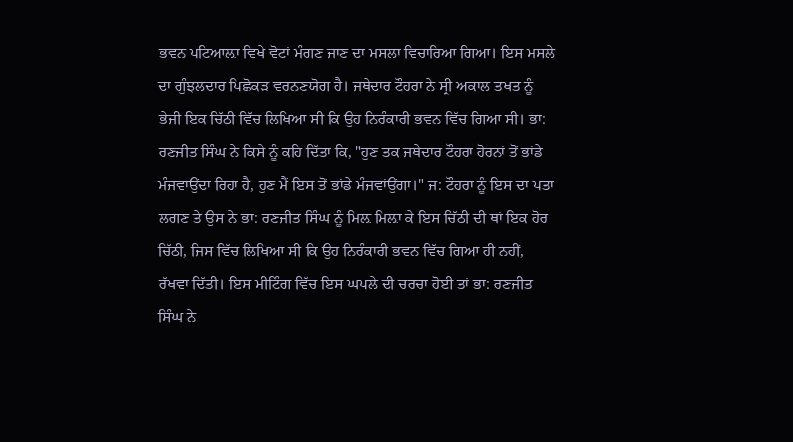ਭਵਨ ਪਟਿਆਲ਼ਾ ਵਿਖੇ ਵੋਟਾਂ ਮੰਗਣ ਜਾਣ ਦਾ ਮਸਲਾ ਵਿਚਾਰਿਆ ਗਿਆ। ਇਸ ਮਸਲੇ ਦਾ ਗੁੰਝਲਦਾਰ ਪਿਛੋਕੜ ਵਰਨਣਯੋਗ ਹੈ। ਜਥੇਦਾਰ ਟੌਹਰਾ ਨੇ ਸ੍ਰੀ ਅਕਾਲ ਤਖਤ ਨੂੰ ਭੇਜੀ ਇਕ ਚਿੱਠੀ ਵਿੱਚ ਲਿਖਿਆ ਸੀ ਕਿ ਉਹ ਨਿਰੰਕਾਰੀ ਭਵਨ ਵਿੱਚ ਗਿਆ ਸੀ। ਭਾ: ਰਣਜੀਤ ਸਿੰਘ ਨੇ ਕਿਸੇ ਨੂੰ ਕਹਿ ਦਿੱਤਾ ਕਿ, "ਹੁਣ ਤਕ ਜਥੇਦਾਰ ਟੌਹਰਾ ਹੋਰਨਾਂ ਤੋਂ ਭਾਂਡੇ ਮੰਜਵਾਉਂਦਾ ਰਿਹਾ ਹੈ, ਹੁਣ ਮੈਂ ਇਸ ਤੋਂ ਭਾਂਡੇ ਮੰਜਵਾਂਉਂਗਾ।" ਜ: ਟੌਹਰਾ ਨੂੰ ਇਸ ਦਾ ਪਤਾ ਲਗਣ ਤੇ ਉਸ ਨੇ ਭਾ: ਰਣਜੀਤ ਸਿੰਘ ਨੂੰ ਮਿਲ਼ ਮਿਲ਼ਾ ਕੇ ਇਸ ਚਿੱਠੀ ਦੀ ਥਾਂ ਇਕ ਹੋਰ ਚਿੱਠੀ, ਜਿਸ ਵਿੱਚ ਲਿਖਿਆ ਸੀ ਕਿ ਉਹ ਨਿਰੰਕਾਰੀ ਭਵਨ ਵਿੱਚ ਗਿਆ ਹੀ ਨਹੀਂ, ਰੱਖਵਾ ਦਿੱਤੀ। ਇਸ ਮੀਟਿੰਗ ਵਿੱਚ ਇਸ ਘਪਲੇ ਦੀ ਚਰਚਾ ਹੋਈ ਤਾਂ ਭਾ: ਰਣਜੀਤ ਸਿੰਘ ਨੇ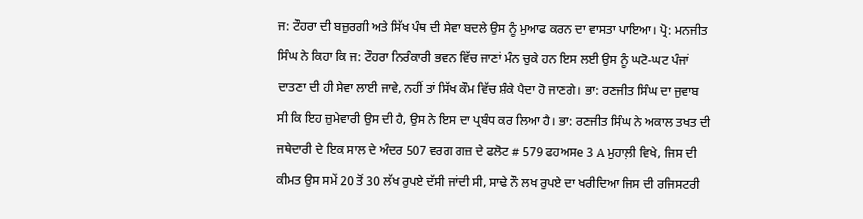ਜ: ਟੌਹਰਾ ਦੀ ਬਜ਼ੁਰਗੀ ਅਤੇ ਸਿੱਖ ਪੰਥ ਦੀ ਸੇਵਾ ਬਦਲੇ ਉਸ ਨੂੰ ਮੁਆਫ ਕਰਨ ਦਾ ਵਾਸਤਾ ਪਾਇਆ। ਪ੍ਰੋ: ਮਨਜੀਤ ਸਿੰਘ ਨੇ ਕਿਹਾ ਕਿ ਜ: ਟੌਹਰਾ ਨਿਰੰਕਾਰੀ ਭਵਨ ਵਿੱਚ ਜਾਣਾਂ ਮੰਨ ਚੁਕੇ ਹਨ ਇਸ ਲਈ ਉਸ ਨੂੰ ਘਟੋ-ਘਟ ਪੰਜਾਂ ਦਾਤਣਾ ਦੀ ਹੀ ਸੇਵਾ ਲਾਈ ਜਾਵੇ, ਨਹੀਂ ਤਾਂ ਸਿੱਖ ਕੌਮ ਵਿੱਚ ਸ਼ੰਕੇ ਪੈਦਾ ਹੋ ਜਾਣਗੇ। ਭਾ: ਰਣਜੀਤ ਸਿੰਘ ਦਾ ਜੁਵਾਬ ਸੀ ਕਿ ਇਹ ਜ਼ੁਮੇਵਾਰੀ ਉਸ ਦੀ ਹੈ, ਉਸ ਨੇ ਇਸ ਦਾ ਪ੍ਰਬੰਧ ਕਰ ਲਿਆ ਹੈ। ਭਾ: ਰਣਜੀਤ ਸਿੰਘ ਨੇ ਅਕਾਲ ਤਖਤ ਦੀ ਜਥੇਦਾਰੀ ਦੇ ਇਕ ਸਾਲ ਦੇ ਅੰਦਰ 507 ਵਰਗ ਗਜ਼ ਦੇ ਫਲੋਟ # 579 ਫਹਅਸe 3 A ਮੁਹਾਲ਼ੀ ਵਿਖੇ, ਜਿਸ ਦੀ ਕੀਮਤ ਉਸ ਸਮੇਂ 20 ਤੋਂ 30 ਲੱਖ ਰੁਪਏ ਦੱਸੀ ਜਾਂਦੀ ਸੀ, ਸਾਢੇ ਨੌ ਲਖ ਰੁਪਏ ਦਾ ਖਰੀਦਿਆ ਜਿਸ ਦੀ ਰਜਿਸਟਰੀ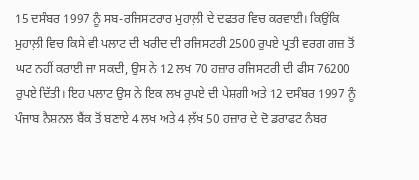15 ਦਸੰਬਰ 1997 ਨੂੰ ਸਬ-ਰਜਿਸਟਰਾਰ ਮੁਹਾਲ਼ੀ ਦੇ ਦਫਤਰ ਵਿਚ ਕਰਵਾਈ। ਕਿਉਂਕਿ ਮੁਹਾਲ਼ੀ ਵਿਚ ਕਿਸੇ ਵੀ ਪਲਾਟ ਦੀ ਖਰੀਦ ਦੀ ਰਜਿਸਟਰੀ 2500 ਰੁਪਏ ਪ੍ਰਤੀ ਵਰਗ ਗਜ਼ ਤੋਂ ਘਟ ਨਹੀਂ ਕਰਾਈ ਜਾ ਸਕਦੀ, ਉਸ ਨੇ 12 ਲਖ 70 ਹਜ਼ਾਰ ਰਜਿਸਟਰੀ ਦੀ ਫੀਸ 76200 ਰੁਪਏ ਦਿੱਤੀ। ਇਹ ਪਲਾਟ ਉਸ ਨੇ ਇਕ ਲਖ ਰੁਪਏ ਦੀ ਪੇਸ਼ਗੀ ਅਤੇ 12 ਦਸੰਬਰ 1997 ਨੂੰ ਪੰਜਾਬ ਨੈਸ਼ਨਲ ਬੈਂਕ ਤੋਂ ਬਣਾਏ 4 ਲਖ ਅਤੇ 4 ਲ਼ੱਖ 50 ਹਜ਼ਾਰ ਦੇ ਦੋ ਡਰਾਫਟ ਨੰਬਰ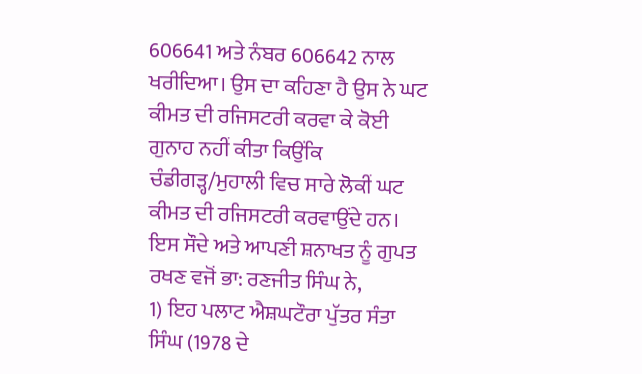606641 ਅਤੇ ਨੰਬਰ 606642 ਨਾਲ ਖਰੀਦਿਆ। ਉਸ ਦਾ ਕਹਿਣਾ ਹੈ ਉਸ ਨੇ ਘਟ ਕੀਮਤ ਦੀ ਰਜਿਸਟਰੀ ਕਰਵਾ ਕੇ ਕੋਈ ਗੁਨਾਹ ਨਹੀਂ ਕੀਤਾ ਕਿਉਂਕਿ ਚੰਡੀਗੜ੍ਹ/ਮੁਹਾਲੀ ਵਿਚ ਸਾਰੇ ਲੋਕੀਂ ਘਟ ਕੀਮਤ ਦੀ ਰਜਿਸਟਰੀ ਕਰਵਾਉਂਦੇ ਹਨ। ਇਸ ਸੌਦੇ ਅਤੇ ਆਪਣੀ ਸ਼ਨਾਖਤ ਨੂੰ ਗੁਪਤ ਰਖਣ ਵਜੋਂ ਭਾ: ਰਣਜੀਤ ਸਿੰਘ ਨੇ,
1) ਇਹ ਪਲਾਟ ਐਸ਼ਘਟੌਰਾ ਪੁੱਤਰ ਸੰਤਾ ਸਿੰਘ (1978 ਦੇ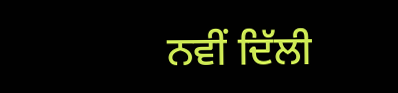ਨਵੀਂ ਦਿੱਲੀ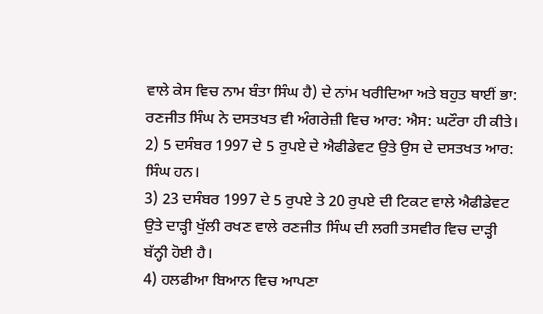ਵਾਲੇ ਕੇਸ ਵਿਚ ਨਾਮ ਬੰਤਾ ਸਿੰਘ ਹੈ) ਦੇ ਨਾਂਮ ਖਰੀਦਿਆ ਅਤੇ ਬਹੁਤ ਥਾਈਂ ਭਾ: ਰਣਜੀਤ ਸਿੰਘ ਨੇ ਦਸਤਖਤ ਵੀ ਅੰਗਰੇਜ਼ੀ ਵਿਚ ਆਰ: ਐਸ: ਘਟੌਰਾ ਹੀ ਕੀਤੇ।
2) 5 ਦਸੰਬਰ 1997 ਦੇ 5 ਰੁਪਏ ਦੇ ਐਫੀਡੇਵਟ ਉਤੇ ਉਸ ਦੇ ਦਸਤਖਤ ਆਰ: ਸਿੰਘ ਹਨ।
3) 23 ਦਸੰਬਰ 1997 ਦੇ 5 ਰੁਪਏ ਤੇ 20 ਰੁਪਏ ਦੀ ਟਿਕਟ ਵਾਲੇ ਐਫੀਡੇਵਟ ਉਤੇ ਦਾੜ੍ਹੀ ਖੁੱਲੀ ਰਖਣ ਵਾਲੇ ਰਣਜੀਤ ਸਿੰਘ ਦੀ ਲਗੀ ਤਸਵੀਰ ਵਿਚ ਦਾੜ੍ਹੀ ਬੱਨ੍ਹੀ ਹੋਈ ਹੈ।
4) ਹਲਫੀਆ ਬਿਆਨ ਵਿਚ ਆਪਣਾ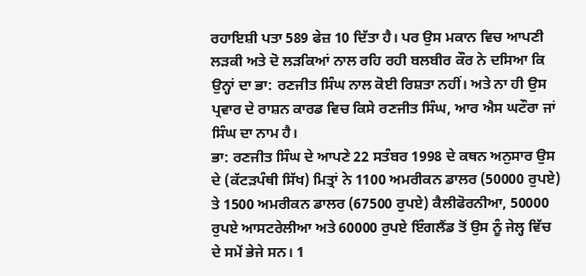ਰਹਾਇਸ਼ੀ ਪਤਾ 589 ਫੇਜ਼ 10 ਦਿੱਤਾ ਹੈ। ਪਰ ਉਸ ਮਕਾਨ ਵਿਚ ਆਪਣੀ ਲੜਕੀ ਅਤੇ ਦੋ ਲੜਕਿਆਂ ਨਾਲ ਰਹਿ ਰਹੀ ਬਲਬੀਰ ਕੌਰ ਨੇ ਦਸਿਆ ਕਿ ਉਨ੍ਹਾਂ ਦਾ ਭਾ: ਰਣਜੀਤ ਸਿੰਘ ਨਾਲ ਕੋਈ ਰਿਸ਼ਤਾ ਨਹੀਂ। ਅਤੇ ਨਾ ਹੀ ਉਸ ਪ੍ਰਵਾਰ ਦੇ ਰਾਸ਼ਨ ਕਾਰਡ ਵਿਚ ਕਿਸੇ ਰਣਜੀਤ ਸਿੰਘ, ਆਰ ਐਸ ਘਟੌਰਾ ਜਾਂ ਸਿੰਘ ਦਾ ਨਾਮ ਹੈ।
ਭਾ: ਰਣਜੀਤ ਸਿੰਘ ਦੇ ਆਪਣੇ 22 ਸਤੰਬਰ 1998 ਦੇ ਕਥਨ ਅਨੁਸਾਰ ਉਸ ਦੇ (ਕੱਟੜਪੰਥੀ ਸਿੱਖ) ਮਿਤ੍ਰਾਂ ਨੇ 1100 ਅਮਰੀਕਨ ਡਾਲਰ (50000 ਰੁਪਏ) ਤੇ 1500 ਅਮਰੀਕਨ ਡਾਲਰ (67500 ਰੁਪਏ) ਕੈਲੀਫੋਰਨੀਆ, 50000 ਰੁਪਏ ਆਸਟਰੇਲੀਆ ਅਤੇ 60000 ਰੁਪਏ ਇੰਗਲੈਂਡ ਤੋਂ ਉਸ ਨੂੰ ਜੇਲ੍ਹ ਵਿੱਚ ਦੇ ਸਮੇਂ ਭੇਜੇ ਸਨ। 1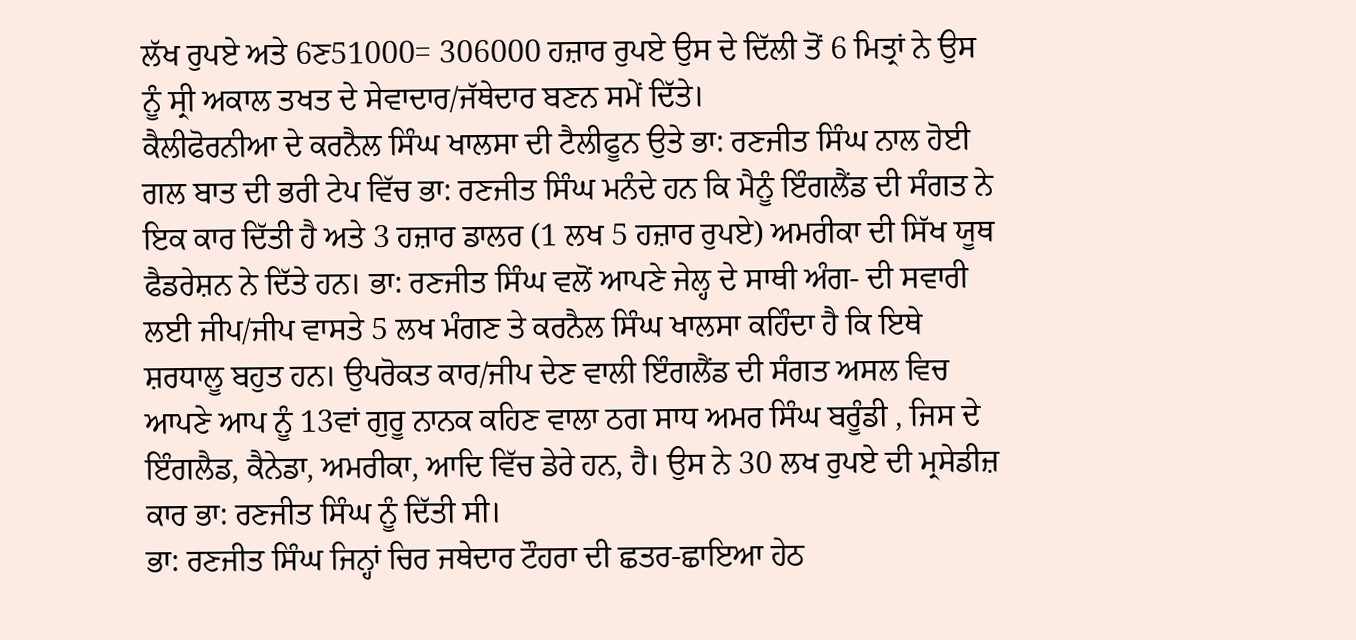ਲੱਖ ਰੁਪਏ ਅਤੇ 6ਣ51000= 306000 ਹਜ਼ਾਰ ਰੁਪਏ ਉਸ ਦੇ ਦਿੱਲੀ ਤੋਂ 6 ਮਿਤ੍ਰਾਂ ਨੇ ਉਸ ਨੂੰ ਸ੍ਰੀ ਅਕਾਲ ਤਖਤ ਦੇ ਸੇਵਾਦਾਰ/ਜੱਥੇਦਾਰ ਬਣਨ ਸਮੇਂ ਦਿੱਤੇ।
ਕੈਲੀਫੋਰਨੀਆ ਦੇ ਕਰਨੈਲ ਸਿੰਘ ਖਾਲਸਾ ਦੀ ਟੈਲੀਫੂਨ ਉਤੇ ਭਾ: ਰਣਜੀਤ ਸਿੰਘ ਨਾਲ ਹੋਈ ਗਲ ਬਾਤ ਦੀ ਭਰੀ ਟੇਪ ਵਿੱਚ ਭਾ: ਰਣਜੀਤ ਸਿੰਘ ਮਨੰਦੇ ਹਨ ਕਿ ਮੈਨੂੰ ਇੰਗਲੈਂਡ ਦੀ ਸੰਗਤ ਨੇ ਇਕ ਕਾਰ ਦਿੱਤੀ ਹੈ ਅਤੇ 3 ਹਜ਼ਾਰ ਡਾਲਰ (1 ਲਖ 5 ਹਜ਼ਾਰ ਰੁਪਏ) ਅਮਰੀਕਾ ਦੀ ਸਿੱਖ ਯੂਥ ਫੈਡਰੇਸ਼ਨ ਨੇ ਦਿੱਤੇ ਹਨ। ਭਾ: ਰਣਜੀਤ ਸਿੰਘ ਵਲੋਂ ਆਪਣੇ ਜੇਲ੍ਹ ਦੇ ਸਾਥੀ ਅੰਗ- ਦੀ ਸਵਾਰੀ ਲਈ ਜੀਪ/ਜੀਪ ਵਾਸਤੇ 5 ਲਖ ਮੰਗਣ ਤੇ ਕਰਨੈਲ ਸਿੰਘ ਖਾਲਸਾ ਕਹਿੰਦਾ ਹੈ ਕਿ ਇਥੇ ਸ਼ਰਧਾਲੂ ਬਹੁਤ ਹਨ। ਉਪਰੋਕਤ ਕਾਰ/ਜੀਪ ਦੇਣ ਵਾਲੀ ਇੰਗਲੈਂਡ ਦੀ ਸੰਗਤ ਅਸਲ ਵਿਚ ਆਪਣੇ ਆਪ ਨੂੰ 13ਵਾਂ ਗੁਰੂ ਨਾਨਕ ਕਹਿਣ ਵਾਲਾ ਠਗ ਸਾਧ ਅਮਰ ਸਿੰਘ ਬਰੂੰਡੀ , ਜਿਸ ਦੇ ਇੰਗਲੈਡ, ਕੈਨੇਡਾ, ਅਮਰੀਕਾ, ਆਦਿ ਵਿੱਚ ਡੇਰੇ ਹਨ, ਹੈ। ਉਸ ਨੇ 30 ਲਖ ਰੁਪਏ ਦੀ ਮ੍ਰਸੇਡੀਜ਼ ਕਾਰ ਭਾ: ਰਣਜੀਤ ਸਿੰਘ ਨੂੰ ਦਿੱਤੀ ਸੀ।
ਭਾ: ਰਣਜੀਤ ਸਿੰਘ ਜਿਨ੍ਹਾਂ ਚਿਰ ਜਥੇਦਾਰ ਟੌਹਰਾ ਦੀ ਛਤਰ-ਛਾਇਆ ਹੇਠ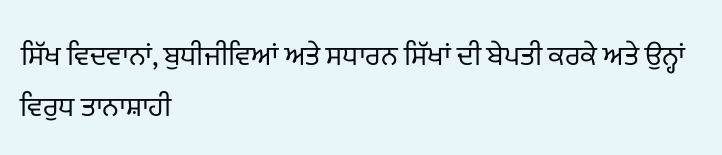ਸਿੱਖ ਵਿਦਵਾਨਾਂ, ਬੁਧੀਜੀਵਿਆਂ ਅਤੇ ਸਧਾਰਨ ਸਿੱਖਾਂ ਦੀ ਬੇਪਤੀ ਕਰਕੇ ਅਤੇ ਉਨ੍ਹਾਂ ਵਿਰੁਧ ਤਾਨਾਸ਼ਾਹੀ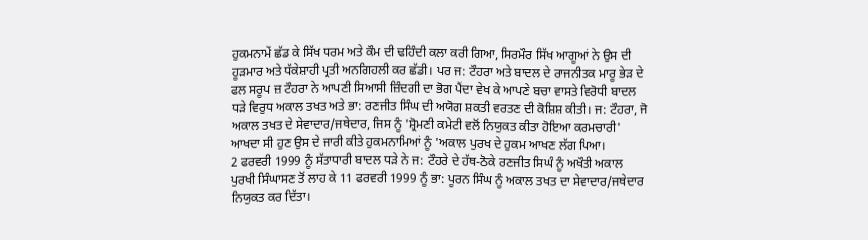ਹੁਕਮਨਾਮੇਂ ਛੱਡ ਕੇ ਸਿੱਖ ਧਰਮ ਅਤੇ ਕੌਮ ਦੀ ਢਹਿੰਦੀ ਕਲਾ ਕਰੀ ਗਿਆ, ਸਿਰਮੌਰ ਸਿੱਖ ਆਗੂਆਂ ਨੇ ਉਸ ਦੀ ਹੂੜਮਾਰ ਅਤੇ ਧੱਕੇਸ਼ਾਹੀ ਪ੍ਰਤੀ ਅਨਗਿਹਲੀ ਕਰ ਛੱਡੀ। ਪਰ ਜ: ਟੌਹਰਾ ਅਤੇ ਬਾਦਲ ਦੇ ਰਾਜਨੀਤਕ ਮਾਰੂ ਭੇੜ ਦੇ ਫਲ ਸਰੂਪ ਜ਼ ਟੌਹਰਾ ਨੇ ਆਪਣੀ ਸਿਆਸੀ ਜ਼ਿੰਦਗੀ ਦਾ ਭੋਗ ਪੈਂਦਾ ਵੇਖ ਕੇ ਆਪਣੇ ਬਚਾ ਵਾਸਤੇ ਵਿਰੋਧੀ ਬਾਦਲ ਧੜੇ ਵਿਰੁਧ ਅਕਾਲ ਤਖਤ ਅਤੇ ਭਾ: ਰਣਜੀਤ ਸਿੰਘ ਦੀ ਅਯੋਗ ਸ਼ਕਤੀ ਵਰਤਣ ਦੀ ਕੋਸ਼ਿਸ਼ ਕੀਤੀ। ਜ: ਟੌਹਰਾ, ਜੋ ਅਕਾਲ ਤਖਤ ਦੇ ਸੇਵਾਦਾਰ/ਜਥੇਦਾਰ, ਜਿਸ ਨੂੰ 'ਸ਼੍ਰੋਮਣੀ ਕਮੇਟੀ ਵਲੋਂ ਨਿਯੁਕਤ ਕੀਤਾ ਹੋਇਆ ਕਰਮਚਾਰੀ' ਆਖਦਾ ਸੀ ਹੁਣ ਉਸ ਦੇ ਜਾਰੀ ਕੀਤੇ ਹੁਕਮਨਾਮਿਆਂ ਨੂੰ 'ਅਕਾਲ ਪੁਰਖ ਦੇ ਹੁਕਮ ਆਖਣ ਲੱਗ ਪਿਆ।
2 ਫਰਵਰੀ 1999 ਨੂੰ ਸੱਤਾਧਾਰੀ ਬਾਦਲ ਧੜੇ ਨੇ ਜ: ਟੌਹਰੇ ਦੇ ਹੱਥ-ਠੋਕੇ ਰਣਜੀਤ ਸਿਘੰ ਨੂੰ ਅਖੌਤੀ ਅਕਾਲ ਪੁਰਖੀ ਸਿੰਘਾਸਣ ਤੋਂ ਲਾਹ ਕੇ 11 ਫਰਵਰੀ 1999 ਨੂੰ ਭਾ: ਪੂਰਨ ਸਿੰਘ ਨੂੰ ਅਕਾਲ ਤਖਤ ਦਾ ਸੇਵਾਦਾਰ/ਜਥੇਦਾਰ ਨਿਯੁਕਤ ਕਰ ਦਿੱਤਾ।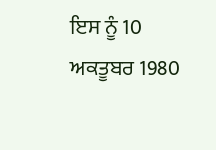ਇਸ ਨੂੰ 10 ਅਕਤੂਬਰ 1980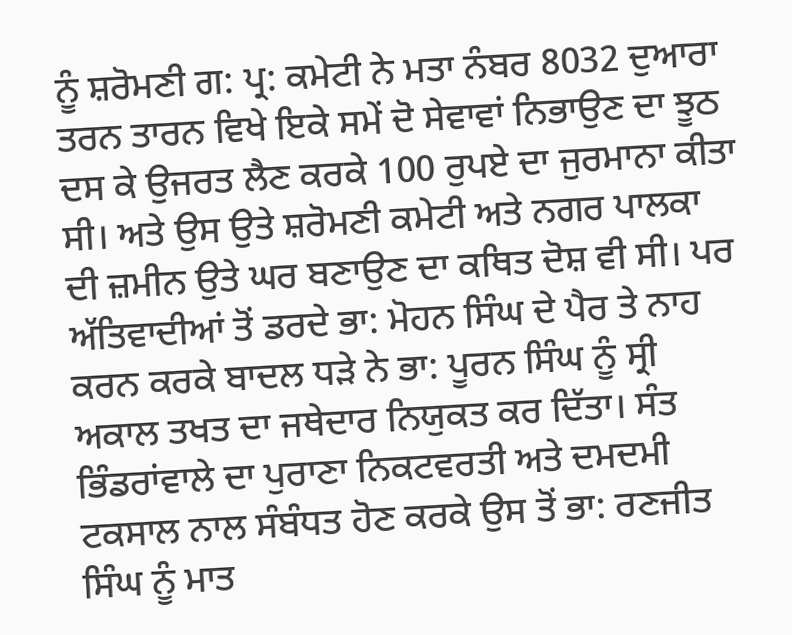ਨੂੰ ਸ਼ਰੋਮਣੀ ਗ: ਪ੍ਰ: ਕਮੇਟੀ ਨੇ ਮਤਾ ਨੰਬਰ 8032 ਦੁਆਰਾ ਤਰਨ ਤਾਰਨ ਵਿਖੇ ਇਕੇ ਸਮੇਂ ਦੋ ਸੇਵਾਵਾਂ ਨਿਭਾਉਣ ਦਾ ਝੂਠ ਦਸ ਕੇ ਉਜਰਤ ਲੈਣ ਕਰਕੇ 100 ਰੁਪਏ ਦਾ ਜੁਰਮਾਨਾ ਕੀਤਾ ਸੀ। ਅਤੇ ਉਸ ਉਤੇ ਸ਼ਰੋਮਣੀ ਕਮੇਟੀ ਅਤੇ ਨਗਰ ਪਾਲਕਾ ਦੀ ਜ਼ਮੀਨ ਉਤੇ ਘਰ ਬਣਾਉਣ ਦਾ ਕਥਿਤ ਦੋਸ਼ ਵੀ ਸੀ। ਪਰ ਅੱਤਿਵਾਦੀਆਂ ਤੋਂ ਡਰਦੇ ਭਾ: ਮੋਹਨ ਸਿੰਘ ਦੇ ਪੈਰ ਤੇ ਨਾਹ ਕਰਨ ਕਰਕੇ ਬਾਦਲ ਧੜੇ ਨੇ ਭਾ: ਪੂਰਨ ਸਿੰਘ ਨੂੰ ਸ੍ਰੀ ਅਕਾਲ ਤਖਤ ਦਾ ਜਥੇਦਾਰ ਨਿਯੁਕਤ ਕਰ ਦਿੱਤਾ। ਸੰਤ ਭਿੰਡਰਾਂਵਾਲੇ ਦਾ ਪੁਰਾਣਾ ਨਿਕਟਵਰਤੀ ਅਤੇ ਦਮਦਮੀ ਟਕਸਾਲ ਨਾਲ ਸੰਬੰਧਤ ਹੋਣ ਕਰਕੇ ਉਸ ਤੋਂ ਭਾ: ਰਣਜੀਤ ਸਿੰਘ ਨੂੰ ਮਾਤ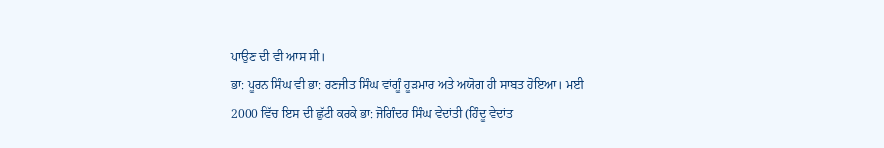ਪਾਉਣ ਦੀ ਵੀ ਆਸ ਸੀ।
ਭਾ: ਪੂਰਨ ਸਿੰਘ ਵੀ ਭਾ: ਰਣਜੀਤ ਸਿੰਘ ਵਾਂਗੂੰ ਹੂੜਮਾਰ ਅਤੇ ਅਯੋਗ ਹੀ ਸਾਬਤ ਹੋਇਆ। ਮਈ 2000 ਵਿੱਚ ਇਸ ਦੀ ਛੁੱਟੀ ਕਰਕੇ ਭਾ: ਜੋਗਿੰਦਰ ਸਿੰਘ ਵੇਦਾਂਤੀ (ਹਿੰਦੂ ਵੇਦਾਂਤ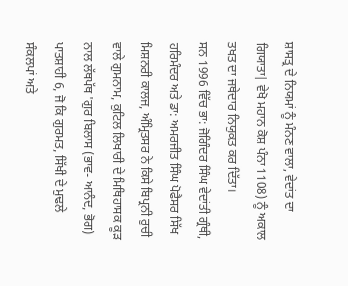ਸ਼ਾਸਤ੍ਰ ਦੇ ਨਿਯਮਾਂ ਨੂੰ ਮੰਨਣ ਵਾਲਾ, ਵੇਦਾਂਤ ਦਾ ਗਿਯਾਤਾ| ਵੇਖੋ ਮਹਾਨ ਕੋਸ਼ ਪੰਨਾ 1108) ਨੂੰ ਅਕਾਲ ਤਖਤ ਦਾ ਜਥੇਦਾਰ ਨਿਯੁਕਤ ਕਰ ਦਿੱਤਾ।
ਸਨ 1996 ਵਿੱਚ ਭਾ: ਜੋਗਿੰਦਰ ਸਿੰਘ ਵੇਦਾਂਤੀ ਗ੍ਰੰਥੀ, ਹਰਿਮੰਦਰ ਅਤੇ ਡਾ: ਅਮਰਜੀਤ ਸਿੰਘ ਪੋਫੈਸਰ ਸਿੱਖ ਮਿਸ਼ਨਰੀ ਕਾਲਜ, ਅੰਮ੍ਰਿਤਸਰ ਨੇ ਕਿਸੇ ਬਿਪ੍ਰਨੀ ਰੁਚੀ ਵਾਲੇ ਗੁਮਨਾਮ, ਕੁਟਿਲ ਲਿਖਾਰੀ ਦੇ ਮਿਥਿਹਾਸਕ ਕੂੜ ਨਾਲ ਲੱਥਪੱਥ 'ਗੁਰ ਬਿਲਾਸ (ਭਾਵ- ਆਨੰਦ, ਭੋਗ) ਪਾਤਸ਼ਾਹੀ 6, ਜੋ ਕਿ ਗੁਰਮਤ, ਸਿੱਖੀ ਦੇ ਮੁਢਲੇ ਸੰਕਲਪਾਂ ਅਤੇ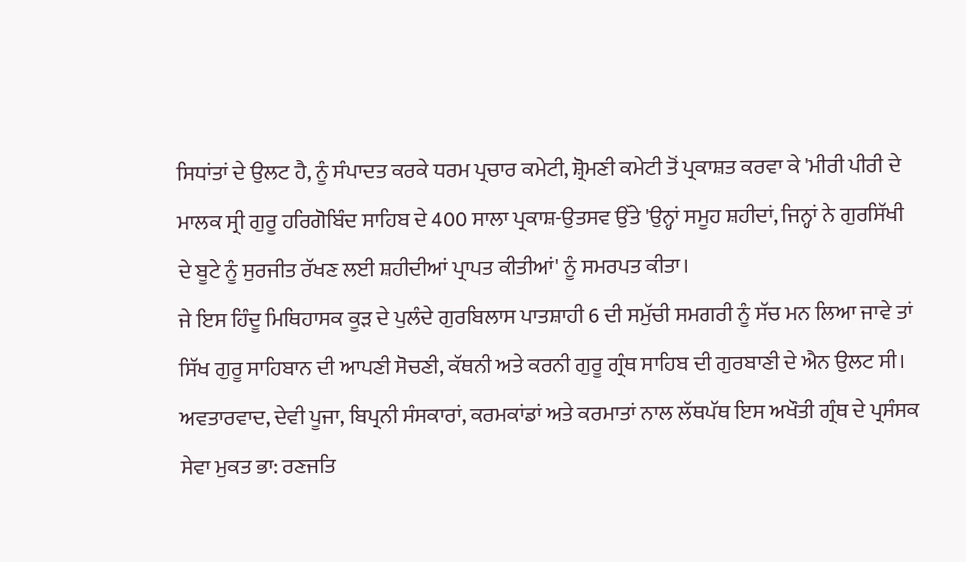ਸਿਧਾਂਤਾਂ ਦੇ ਉਲਟ ਹੈ, ਨੂੰ ਸੰਪਾਦਤ ਕਰਕੇ ਧਰਮ ਪ੍ਰਚਾਰ ਕਮੇਟੀ, ਸ਼੍ਰੋਮਣੀ ਕਮੇਟੀ ਤੋਂ ਪ੍ਰਕਾਸ਼ਤ ਕਰਵਾ ਕੇ 'ਮੀਰੀ ਪੀਰੀ ਦੇ ਮਾਲਕ ਸ੍ਰੀ ਗੁਰੂ ਹਰਿਗੋਬਿੰਦ ਸਾਹਿਬ ਦੇ 400 ਸਾਲਾ ਪ੍ਰਕਾਸ਼-ਉਤਸਵ ਉੱਤੇ 'ਉਨ੍ਹਾਂ ਸਮੂਹ ਸ਼ਹੀਦਾਂ, ਜਿਨ੍ਹਾਂ ਨੇ ਗੁਰਸਿੱਖੀ ਦੇ ਬੂਟੇ ਨੂੰ ਸੁਰਜੀਤ ਰੱਖਣ ਲਈ ਸ਼ਹੀਦੀਆਂ ਪ੍ਰਾਪਤ ਕੀਤੀਆਂ' ਨੂੰ ਸਮਰਪਤ ਕੀਤਾ।
ਜੇ ਇਸ ਹਿੰਦੂ ਮਿਥਿਹਾਸਕ ਕੂੜ ਦੇ ਪੁਲੰਦੇ ਗੁਰਬਿਲਾਸ ਪਾਤਸ਼ਾਹੀ 6 ਦੀ ਸਮੁੱਚੀ ਸਮਗਰੀ ਨੂੰ ਸੱਚ ਮਨ ਲਿਆ ਜਾਵੇ ਤਾਂ ਸਿੱਖ ਗੁਰੂ ਸਾਹਿਬਾਨ ਦੀ ਆਪਣੀ ਸੋਚਣੀ, ਕੱਥਨੀ ਅਤੇ ਕਰਨੀ ਗੁਰੂ ਗ੍ਰੰਥ ਸਾਹਿਬ ਦੀ ਗੁਰਬਾਣੀ ਦੇ ਐਨ ਉਲਟ ਸੀ। ਅਵਤਾਰਵਾਦ, ਦੇਵੀ ਪੂਜਾ, ਬਿਪ੍ਰਨੀ ਸੰਸਕਾਰਾਂ, ਕਰਮਕਾਂਡਾਂ ਅਤੇ ਕਰਮਾਤਾਂ ਨਾਲ ਲੱਥਪੱਥ ਇਸ ਅਖੌਤੀ ਗ੍ਰੰਥ ਦੇ ਪ੍ਰਸੰਸਕ ਸੇਵਾ ਮੁਕਤ ਭਾ: ਰਣਜਤਿ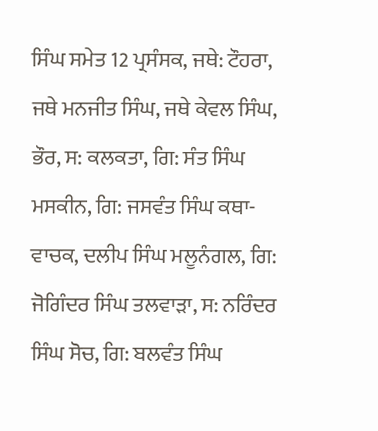ਸਿੰਘ ਸਮੇਤ 12 ਪ੍ਰਸੰਸਕ, ਜਥੇ: ਟੌਹਰਾ, ਜਥੇ ਮਨਜੀਤ ਸਿੰਘ, ਜਥੇ ਕੇਵਲ ਸਿੰਘ, ਭੌਰ, ਸ: ਕਲਕਤਾ, ਗਿ: ਸੰਤ ਸਿੰਘ ਮਸਕੀਨ, ਗਿ: ਜਸਵੰਤ ਸਿੰਘ ਕਥਾ-ਵਾਚਕ, ਦਲੀਪ ਸਿੰਘ ਮਲੂਨੰਗਲ, ਗਿ: ਜੋਗਿੰਦਰ ਸਿੰਘ ਤਲਵਾੜਾ, ਸ: ਨਰਿੰਦਰ ਸਿੰਘ ਸੋਚ, ਗਿ: ਬਲਵੰਤ ਸਿੰਘ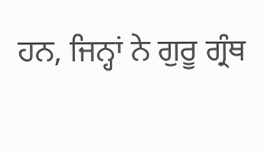ਹਨ, ਜਿਨ੍ਹਾਂ ਨੇ ਗੁਰੂ ਗ੍ਰੰਥ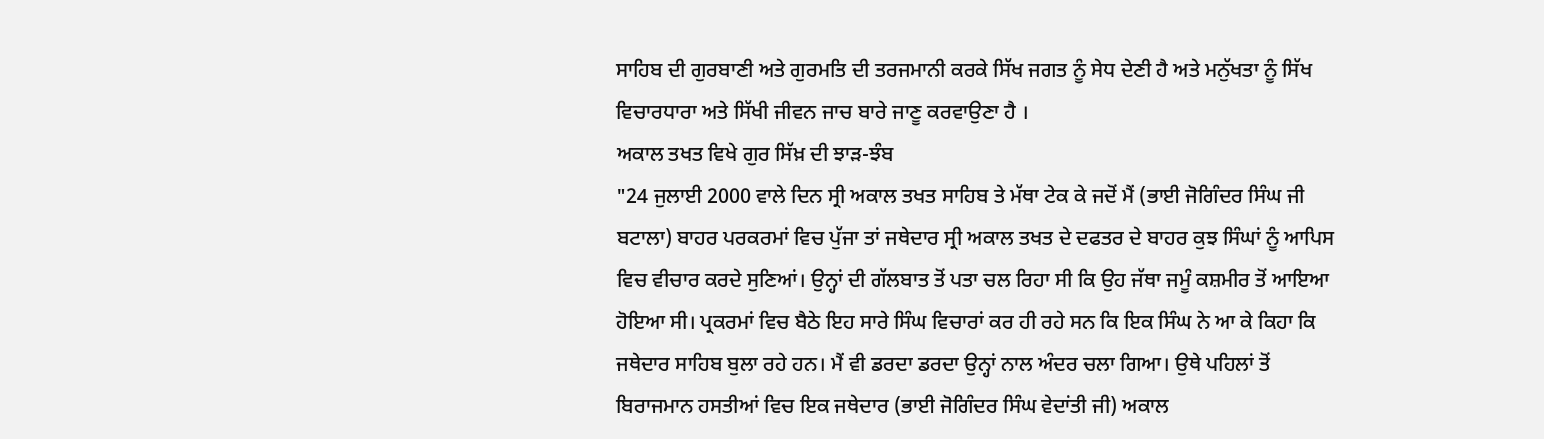ਸਾਹਿਬ ਦੀ ਗੁਰਬਾਣੀ ਅਤੇ ਗੁਰਮਤਿ ਦੀ ਤਰਜਮਾਨੀ ਕਰਕੇ ਸਿੱਖ ਜਗਤ ਨੂੰ ਸੇਧ ਦੇਣੀ ਹੈ ਅਤੇ ਮਨੁੱਖਤਾ ਨੂੰ ਸਿੱਖ ਵਿਚਾਰਧਾਰਾ ਅਤੇ ਸਿੱਖੀ ਜੀਵਨ ਜਾਚ ਬਾਰੇ ਜਾਣੂ ਕਰਵਾਉਣਾ ਹੈ ।
ਅਕਾਲ ਤਖਤ ਵਿਖੇ ਗੁਰ ਸਿੱਖ਼ ਦੀ ਝਾੜ-ਝੰਬ
"24 ਜੁਲਾਈ 2000 ਵਾਲੇ ਦਿਨ ਸ੍ਰੀ ਅਕਾਲ ਤਖਤ ਸਾਹਿਬ ਤੇ ਮੱਥਾ ਟੇਕ ਕੇ ਜਦੋਂ ਮੈਂ (ਭਾਈ ਜੋਗਿੰਦਰ ਸਿੰਘ ਜੀ ਬਟਾਲਾ) ਬਾਹਰ ਪਰਕਰਮਾਂ ਵਿਚ ਪੁੱਜਾ ਤਾਂ ਜਥੇਦਾਰ ਸ੍ਰੀ ਅਕਾਲ ਤਖਤ ਦੇ ਦਫਤਰ ਦੇ ਬਾਹਰ ਕੁਝ ਸਿੰਘਾਂ ਨੂੰ ਆਪਿਸ ਵਿਚ ਵੀਚਾਰ ਕਰਦੇ ਸੁਣਿਆਂ। ਉਨ੍ਹਾਂ ਦੀ ਗੱਲਬਾਤ ਤੋਂ ਪਤਾ ਚਲ ਰਿਹਾ ਸੀ ਕਿ ਉਹ ਜੱਥਾ ਜਮੂੰ ਕਸ਼ਮੀਰ ਤੋਂ ਆਇਆ ਹੋਇਆ ਸੀ। ਪ੍ਰਕਰਮਾਂ ਵਿਚ ਬੈਠੇ ਇਹ ਸਾਰੇ ਸਿੰਘ ਵਿਚਾਰਾਂ ਕਰ ਹੀ ਰਹੇ ਸਨ ਕਿ ਇਕ ਸਿੰਘ ਨੇ ਆ ਕੇ ਕਿਹਾ ਕਿ ਜਥੇਦਾਰ ਸਾਹਿਬ ਬੁਲਾ ਰਹੇ ਹਨ। ਮੈਂ ਵੀ ਡਰਦਾ ਡਰਦਾ ਉਨ੍ਹਾਂ ਨਾਲ ਅੰਦਰ ਚਲਾ ਗਿਆ। ਉਥੇ ਪਹਿਲਾਂ ਤੋਂ ਬਿਰਾਜਮਾਨ ਹਸਤੀਆਂ ਵਿਚ ਇਕ ਜਥੇਦਾਰ (ਭਾਈ ਜੋਗਿੰਦਰ ਸਿੰਘ ਵੇਦਾਂਤੀ ਜੀ) ਅਕਾਲ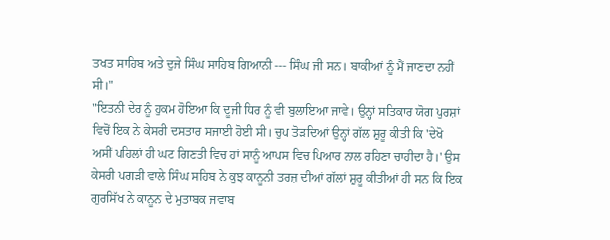ਤਖਤ ਸਾਹਿਬ ਅਤੇ ਦੁਜੇ ਸਿੰਘ ਸਾਹਿਬ ਗਿਆਨੀ --- ਸਿੰਘ ਜੀ ਸਨ। ਬਾਕੀਆਂ ਨੂੰ ਮੈਂ ਜਾਣਦਾ ਨਹੀਂ ਸੀ।"
"ਇਤਨੀ ਦੇਰ ਨੂੰ ਹੁਕਮ ਹੋਇਆ ਕਿ ਦੂਜੀ ਧਿਰ ਨੂੰ ਵੀ ਬੁਲਾਇਆ ਜਾਵੇ। ਉਨ੍ਹਾਂ ਸਤਿਕਾਰ ਯੋਗ ਪੁਰਸ਼ਾਂ ਵਿਚੋਂ ਇਕ ਨੇ ਕੇਸਰੀ ਦਸਤਾਰ ਸਜਾਈ ਹੋਈ ਸੀ। ਚੁਪ ਤੋੜਦਿਆਂ ਉਨ੍ਹਾਂ ਗੱਲ ਸ਼ੁਰੂ ਕੀਤੀ ਕਿ 'ਦੇਖੋ ਅਸੀਂ ਪਹਿਲਾਂ ਹੀ ਘਟ ਗਿਣਤੀ ਵਿਚ ਹਾਂ ਸਾਨੂੰ ਆਪਸ ਵਿਚ ਪਿਆਰ ਨਾਲ ਰਹਿਣਾ ਚਾਹੀਦਾ ਹੈ।' ਉਸ ਕੇਸਰੀ ਪਗੜੀ ਵਾਲੇ ਸਿੰਘ ਸਹਿਬ ਨੇ ਕੁਝ ਕਾਨੂਨੀ ਤਰਜ਼ ਦੀਆਂ ਗੱਲਾਂ ਸ਼ੁਰੂ ਕੀਤੀਆਂ ਹੀ ਸਨ ਕਿ ਇਕ ਗੁਰਸਿੱਖ ਨੇ ਕਾਨੂਨ ਦੇ ਮੁਤਾਬਕ ਜਵਾਬ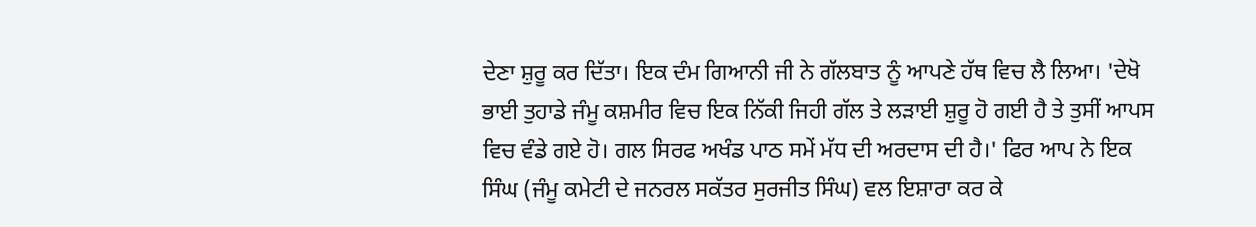ਦੇਣਾ ਸ਼ੁਰੂ ਕਰ ਦਿੱਤਾ। ਇਕ ਦੰਮ ਗਿਆਨੀ ਜੀ ਨੇ ਗੱਲਬਾਤ ਨੂੰ ਆਪਣੇ ਹੱਥ ਵਿਚ ਲੈ ਲਿਆ। 'ਦੇਖੋ ਭਾਈ ਤੁਹਾਡੇ ਜੰਮੂ ਕਸ਼ਮੀਰ ਵਿਚ ਇਕ ਨਿੱਕੀ ਜਿਹੀ ਗੱਲ ਤੇ ਲੜਾਈ ਸ਼ੁਰੂ ਹੋ ਗਈ ਹੈ ਤੇ ਤੁਸੀਂ ਆਪਸ ਵਿਚ ਵੰਡੇ ਗਏ ਹੋ। ਗਲ ਸਿਰਫ ਅਖੰਡ ਪਾਠ ਸਮੇਂ ਮੱਧ ਦੀ ਅਰਦਾਸ ਦੀ ਹੈ।' ਫਿਰ ਆਪ ਨੇ ਇਕ ਸਿੰਘ (ਜੰਮੂ ਕਮੇਟੀ ਦੇ ਜਨਰਲ ਸਕੱਤਰ ਸੁਰਜੀਤ ਸਿੰਘ) ਵਲ ਇਸ਼ਾਰਾ ਕਰ ਕੇ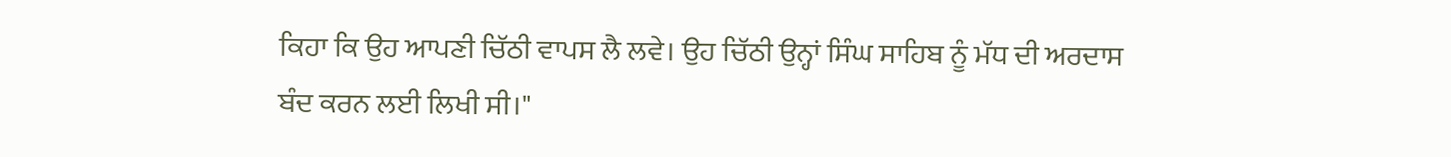ਕਿਹਾ ਕਿ ਉਹ ਆਪਣੀ ਚਿੱਠੀ ਵਾਪਸ ਲੈ ਲਵੇ। ਉਹ ਚਿੱਠੀ ਉਨ੍ਹਾਂ ਸਿੰਘ ਸਾਹਿਬ ਨੂੰ ਮੱਧ ਦੀ ਅਰਦਾਸ ਬੰਦ ਕਰਨ ਲਈ ਲਿਖੀ ਸੀ।"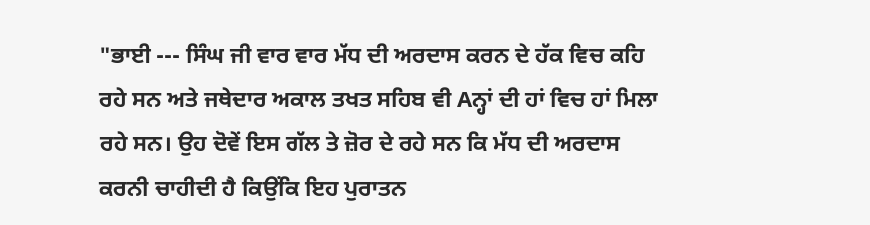"ਭਾਈ --- ਸਿੰਘ ਜੀ ਵਾਰ ਵਾਰ ਮੱਧ ਦੀ ਅਰਦਾਸ ਕਰਨ ਦੇ ਹੱਕ ਵਿਚ ਕਹਿ ਰਹੇ ਸਨ ਅਤੇ ਜਥੇਦਾਰ ਅਕਾਲ ਤਖਤ ਸਹਿਬ ਵੀ Aਨ੍ਹਾਂ ਦੀ ਹਾਂ ਵਿਚ ਹਾਂ ਮਿਲਾ ਰਹੇ ਸਨ। ਉਹ ਦੋਵੇਂ ਇਸ ਗੱਲ ਤੇ ਜ਼ੋਰ ਦੇ ਰਹੇ ਸਨ ਕਿ ਮੱਧ ਦੀ ਅਰਦਾਸ ਕਰਨੀ ਚਾਹੀਦੀ ਹੈ ਕਿਉਂਕਿ ਇਹ ਪੁਰਾਤਨ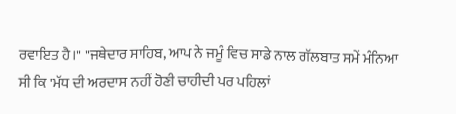ਰਵਾਇਤ ਹੈ।" "ਜਥੇਦਾਰ ਸਾਹਿਬ, ਆਪ ਨੇ ਜਮੂੰ ਵਿਚ ਸਾਡੇ ਨਾਲ ਗੱਲਬਾਤ ਸਮੇਂ ਮੰਨਿਆ ਸੀ ਕਿ 'ਮੱਧ ਦੀ ਅਰਦਾਸ ਨਹੀਂ ਹੋਣੀ ਚਾਹੀਦੀ ਪਰ ਪਹਿਲਾਂ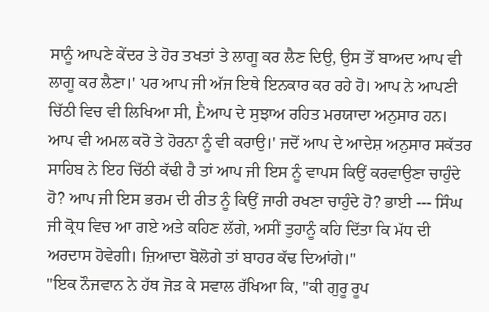ਸਾਨੂੰ ਆਪਣੇ ਕੇਂਦਰ ਤੇ ਹੋਰ ਤਖਤਾਂ ਤੇ ਲਾਗੂ ਕਰ ਲੈਣ ਦਿਉ, ਉਸ ਤੋਂ ਬਾਅਦ ਆਪ ਵੀ ਲਾਗੂ ਕਰ ਲੈਣਾ।' ਪਰ ਆਪ ਜੀ ਅੱਜ ਇਥੇ ਇਨਕਾਰ ਕਰ ਰਹੇ ਹੋ। ਆਪ ਨੇ ਆਪਣੀ ਚਿੱਠੀ ਵਿਚ ਵੀ ਲਿਖਿਆ ਸੀ, Ḕਆਪ ਦੇ ਸੁਝਾਅ ਰਹਿਤ ਮਰਯਾਦਾ ਅਨੁਸਾਰ ਹਨ। ਆਪ ਵੀ ਅਮਲ ਕਰੋ ਤੇ ਹੋਰਨਾ ਨੂੰ ਵੀ ਕਰਾਉ।' ਜਦੋਂ ਆਪ ਦੇ ਆਦੇਸ਼ ਅਨੁਸਾਰ ਸਕੱਤਰ ਸਾਹਿਬ ਨੇ ਇਹ ਚਿੱਠੀ ਕੱਢੀ ਹੈ ਤਾਂ ਆਪ ਜੀ ਇਸ ਨੂੰ ਵਾਪਸ ਕਿਉਂ ਕਰਵਾਉਣਾ ਚਾਹੁੰਦੇ ਹੋ? ਆਪ ਜੀ ਇਸ ਭਰਮ ਦੀ ਰੀਤ ਨੂੰ ਕਿਉਂ ਜਾਰੀ ਰਖਣਾ ਚਾਹੁੰਦੇ ਹੋ? ਭਾਈ --- ਸਿੰਘ ਜੀ ਕ੍ਰੋਧ ਵਿਚ ਆ ਗਏ ਅਤੇ ਕਹਿਣ ਲੱਗੇ, ਅਸੀਂ ਤੁਹਾਨੂੰ ਕਹਿ ਦਿੱਤਾ ਕਿ ਮੱਧ ਦੀ ਅਰਦਾਸ ਹੋਵੇਗੀ। ਜ਼ਿਆਦਾ ਬੋਲੋਗੇ ਤਾਂ ਬਾਹਰ ਕੱਢ ਦਿਆਂਗੇ।"
"ਇਕ ਨੌਜਵਾਨ ਨੇ ਹੱਥ ਜੋੜ ਕੇ ਸਵਾਲ ਰੱਖਿਆ ਕਿ, "ਕੀ ਗੁਰੂ ਰੂਪ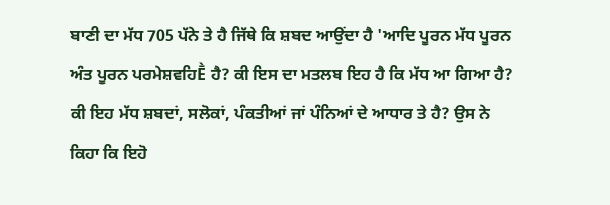ਬਾਣੀ ਦਾ ਮੱਧ 705 ਪੱਨੇ ਤੇ ਹੈ ਜਿੱਥੇ ਕਿ ਸ਼ਬਦ ਆਉਂਦਾ ਹੈ 'ਆਦਿ ਪੂਰਨ ਮੱਧ ਪੂਰਨ ਅੰਤ ਪੂਰਨ ਪਰਮੇਸ਼ਵਹਿḔ ਹੈ? ਕੀ ਇਸ ਦਾ ਮਤਲਬ ਇਹ ਹੈ ਕਿ ਮੱਧ ਆ ਗਿਆ ਹੈ? ਕੀ ਇਹ ਮੱਧ ਸ਼ਬਦਾਂ, ਸਲੋਕਾਂ, ਪੰਕਤੀਆਂ ਜਾਂ ਪੰਨਿਆਂ ਦੇ ਆਧਾਰ ਤੇ ਹੈ? ਉਸ ਨੇ ਕਿਹਾ ਕਿ ਇਹੋ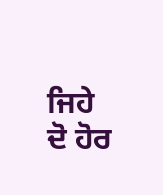ਜਿਹੇ ਦੋ ਹੋਰ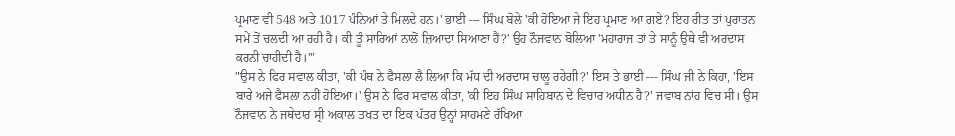ਪ੍ਰਮਾਣ ਵੀ 548 ਅਤੇ 1017 ਪੰਨਿਆਂ ਤੇ ਮਿਲਦੇ ਹਨ।' ਭਾਈ --- ਸਿੰਘ ਬੋਲੇ 'ਕੀ ਹੋਇਆ ਜੇ ਇਹ ਪ੍ਰਮਾਣ ਆ ਗਏ? ਇਹ ਰੀਤ ਤਾਂ ਪੁਰਾਤਨ ਸਮੇਂ ਤੋਂ ਚਲਦੀ ਆ ਰਹੀ ਹੈ। ਕੀ ਤੂੰ ਸਾਰਿਆਂ ਨਾਲੋਂ ਜ਼ਿਆਦਾ ਸਿਆਣਾ ਹੈਂ?' ਉਹ ਨੌਜਵਾਨ ਬੋਲਿਆ 'ਮਹਾਰਾਜ ਤਾਂ ਤੇ ਸਾਨੂੰ ਉਥੇ ਵੀ ਅਰਦਾਸ ਕਰਨੀ ਚਾਹੀਦੀ ਹੈ।'"
"ਉਸ ਨੇ ਫਿਰ ਸਵਾਲ ਕੀਤਾ, 'ਕੀ ਪੰਥ ਨੇ ਫੈਸਲਾ ਲੈ ਲਿਆ ਕਿ ਮੱਧ ਦੀ ਅਰਦਾਸ ਚਾਲੂ ਰਹੇਗੀ?' ਇਸ ਤੇ ਭਾਈ --- ਸਿੰਘ ਜੀ ਨੇ ਕਿਹਾ, 'ਇਸ ਬਾਰੇ ਅਜੇ ਫੈਸਲਾ ਨਹੀਂ ਹੋਇਆ।' ਉਸ ਨੇ ਫਿਰ ਸਵਾਲ ਕੀਤਾ, 'ਕੀ ਇਹ ਸਿੰਘ ਸਾਹਿਬਾਨ ਦੇ ਵਿਚਾਰ ਅਧੀਨ ਹੈ?' ਜਵਾਬ ਨਾਂਹ ਵਿਚ ਸੀ। ਉਸ ਨੌਜਵਾਨ ਨੇ ਜਥੇਦਾਰ ਸ੍ਰੀ ਅਕਾਲ ਤਖਤ ਦਾ ਇਕ ਪੱਤਰ ਉਨ੍ਹਾਂ ਸਾਹਮਣੇ ਰੱਖਿਆ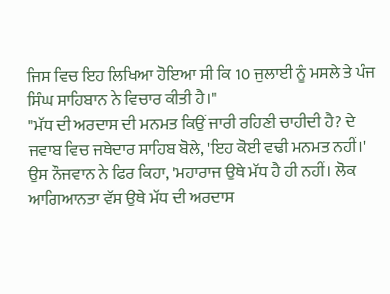ਜਿਸ ਵਿਚ ਇਹ ਲਿਖਿਆ ਹੋਇਆ ਸੀ ਕਿ 10 ਜੁਲਾਈ ਨੂੰ ਮਸਲੇ ਤੇ ਪੰਜ ਸਿੰਘ ਸਾਹਿਬਾਨ ਨੇ ਵਿਚਾਰ ਕੀਤੀ ਹੈ।"
"ਮੱਧ ਦੀ ਅਰਦਾਸ ਦੀ ਮਨਮਤ ਕਿਉਂ ਜਾਰੀ ਰਹਿਣੀ ਚਾਹੀਦੀ ਹੈ? ਦੇ ਜਵਾਬ ਵਿਚ ਜਥੇਦਾਰ ਸਾਹਿਬ ਬੋਲੇ, 'ਇਹ ਕੋਈ ਵਢੀ ਮਨਮਤ ਨਹੀਂ।' ਉਸ ਨੌਜਵਾਨ ਨੇ ਫਿਰ ਕਿਹਾ, 'ਮਹਾਰਾਜ ਉਥੇ ਮੱਧ ਹੈ ਹੀ ਨਹੀਂ। ਲੋਕ ਆਗਿਆਨਤਾ ਵੱਸ ਉਥੇ ਮੱਧ ਦੀ ਅਰਦਾਸ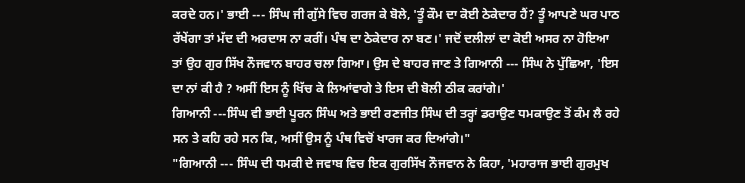ਕਰਦੇ ਹਨ।' ਭਾਈ --- ਸਿੰਘ ਜੀ ਗੁੱਸੇ ਵਿਚ ਗਰਜ ਕੇ ਬੋਲੇ, 'ਤੂੰ ਕੌਮ ਦਾ ਕੋਈ ਠੇਕੇਦਾਰ ਹੈਂ? ਤੂੰ ਆਪਣੇ ਘਰ ਪਾਠ ਰੱਖੇਂਗਾ ਤਾਂ ਮੱਦ ਦੀ ਅਰਦਾਸ ਨਾ ਕਰੀਂ। ਪੰਥ ਦਾ ਠੇਕੇਦਾਰ ਨਾ ਬਣ।' ਜਦੋਂ ਦਲੀਲਾਂ ਦਾ ਕੋਈ ਅਸਰ ਨਾ ਹੋਇਆ ਤਾਂ ਉਹ ਗੁਰ ਸਿੱਖ ਨੌਜਵਾਨ ਬਾਹਰ ਚਲਾ ਗਿਆ। ਉਸ ਦੇ ਬਾਹਰ ਜਾਣ ਤੇ ਗਿਆਨੀ --- ਸਿੰਘ ਨੇ ਪੁੱਛਿਆ, 'ਇਸ ਦਾ ਨਾਂ ਕੀ ਹੈ ? ਅਸੀਂ ਇਸ ਨੂੰ ਖਿੱਚ ਕੇ ਲਿਆਂਵਾਗੇ ਤੇ ਇਸ ਦੀ ਬੋਲੀ ਠੀਕ ਕਰਾਂਗੇ।'
ਗਿਆਨੀ ---ਸਿੰਘ ਵੀ ਭਾਈ ਪੂਰਨ ਸਿੰਘ ਅਤੇ ਭਾਈ ਰਣਜੀਤ ਸਿੰਘ ਦੀ ਤਰ੍ਹਾਂ ਡਰਾਉਣ ਧਮਕਾਉਣ ਤੋਂ ਕੰਮ ਲੈ ਰਹੇ ਸਨ ਤੇ ਕਹਿ ਰਹੇ ਸਨ ਕਿ, ਅਸੀਂ ਉਸ ਨੂੰ ਪੰਥ ਵਿਚੋਂ ਖਾਰਜ ਕਰ ਦਿਆਂਗੇ।"
"ਗਿਆਨੀ --- ਸਿੰਘ ਦੀ ਧਮਕੀ ਦੇ ਜਵਾਬ ਵਿਚ ਇਕ ਗੁਰਸਿੱਖ ਨੌਜਵਾਨ ਨੇ ਕਿਹਾ, 'ਮਹਾਰਾਜ ਭਾਈ ਗੁਰਮੁਖ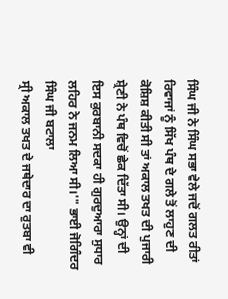ਸਿੰਘ ਜੀ ਨੇ ਸਿੰਘ ਸਭਾ ਵੇਲੇ ਜਦੋਂ ਗਲਤ ਰੀਤਾਂ ਰਿਵਾਜਾਂ ਨੂੰ ਸਿੱਖ ਪੰਥ ਦੇ ਗਲੇ ਤੋਂ ਲਾਹੁਣ ਦੀ ਕੋਸ਼ਿਸ਼ ਕੀਤੀ ਸੀ ਤਾਂ ਅਕਾਲ ਤਖਤ ਦੀ ਪੁਜਾਰੀ ਸ਼੍ਰੇਣੀ ਨੇ ਪੰਥ ਵਿਚੋਂ ਛੇਕ ਦਿੱਤਾ ਸੀ। ਉਨ੍ਹਾਂ ਦੀ ਇਸ ਕੁਰਬਾਨੀ ਸਦਕਾ ਹੀ ਗੁਰਦੁਆਰਾ ਸੁਧਾਰ ਲਹਿਰ ਨੇ ਜਨਮ ਲਿਆ ਸੀ।'" ਭਾਈ ਜੋਗਿੰਦਰ ਸਿੰਘ ਜੀ ਬਟਾਲਾ
ਸ੍ਰੀ ਅਕਾਲ ਤਖਤ ਦੇ ਜਥੇਦਾਰ ਦਾ ਰੁਤਬਾ ਵੀ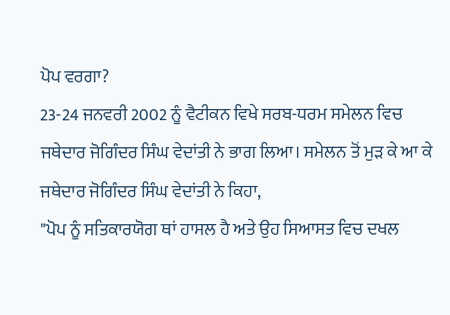ਪੋਪ ਵਰਗਾ?
23-24 ਜਨਵਰੀ 2002 ਨੂੰ ਵੈਟੀਕਨ ਵਿਖੇ ਸਰਬ-ਧਰਮ ਸਮੇਲਨ ਵਿਚ ਜਥੇਦਾਰ ਜੋਗਿੰਦਰ ਸਿੰਘ ਵੇਦਾਂਤੀ ਨੇ ਭਾਗ ਲਿਆ। ਸਮੇਲਨ ਤੋਂ ਮੁੜ ਕੇ ਆ ਕੇ ਜਥੇਦਾਰ ਜੋਗਿੰਦਰ ਸਿੰਘ ਵੇਦਾਂਤੀ ਨੇ ਕਿਹਾ,
"ਪੋਪ ਨੂੰ ਸਤਿਕਾਰਯੋਗ ਥਾਂ ਹਾਸਲ ਹੈ ਅਤੇ ਉਹ ਸਿਆਸਤ ਵਿਚ ਦਖਲ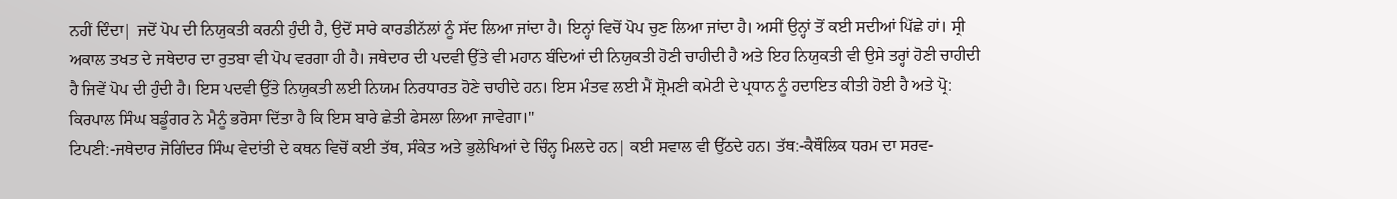ਨਹੀਂ ਦਿੰਦਾ| ਜਦੋਂ ਪੋਪ ਦੀ ਨਿਯੁਕਤੀ ਕਰਨੀ ਹੁੰਦੀ ਹੈ, ਉਦੋਂ ਸਾਰੇ ਕਾਰਡੀਨੱਲਾਂ ਨੂੰ ਸੱਦ ਲਿਆ ਜਾਂਦਾ ਹੈ। ਇਨ੍ਹਾਂ ਵਿਚੋਂ ਪੋਪ ਚੁਣ ਲਿਆ ਜਾਂਦਾ ਹੈ। ਅਸੀਂ ਉਨ੍ਹਾਂ ਤੋਂ ਕਈ ਸਦੀਆਂ ਪਿੱਛੇ ਹਾਂ। ਸ੍ਰੀ ਅਕਾਲ ਤਖਤ ਦੇ ਜਥੇਦਾਰ ਦਾ ਰੁਤਬਾ ਵੀ ਪੋਪ ਵਰਗਾ ਹੀ ਹੈ। ਜਥੇਦਾਰ ਦੀ ਪਦਵੀ ਉੱਤੇ ਵੀ ਮਹਾਨ ਬੰਦਿਆਂ ਦੀ ਨਿਯੁਕਤੀ ਹੋਣੀ ਚਾਹੀਦੀ ਹੈ ਅਤੇ ਇਹ ਨਿਯੁਕਤੀ ਵੀ ਉਸੇ ਤਰ੍ਹਾਂ ਹੋਣੀ ਚਾਹੀਦੀ ਹੈ ਜਿਵੇਂ ਪੋਪ ਦੀ ਹੁੰਦੀ ਹੈ। ਇਸ ਪਦਵੀ ਉੱਤੇ ਨਿਯੁਕਤੀ ਲਈ ਨਿਯਮ ਨਿਰਧਾਰਤ ਹੋਣੇ ਚਾਹੀਦੇ ਹਨ। ਇਸ ਮੰਤਵ ਲਈ ਮੈਂ ਸ਼੍ਰੋਮਣੀ ਕਮੇਟੀ ਦੇ ਪ੍ਰਧਾਨ ਨੂੰ ਹਦਾਇਤ ਕੀਤੀ ਹੋਈ ਹੈ ਅਤੇ ਪ੍ਰੋ: ਕਿਰਪਾਲ ਸਿੰਘ ਬਡੂੰਗਰ ਨੇ ਮੈਨੂੰ ਭਰੋਸਾ ਦਿੱਤਾ ਹੈ ਕਿ ਇਸ ਬਾਰੇ ਛੇਤੀ ਫੇਸਲਾ ਲਿਆ ਜਾਵੇਗਾ।"
ਟਿਪਣੀ:-ਜਥੇਦਾਰ ਜੋਗਿੰਦਰ ਸਿੰਘ ਵੇਦਾਂਤੀ ਦੇ ਕਥਨ ਵਿਚੋਂ ਕਈ ਤੱਥ, ਸੰਕੇਤ ਅਤੇ ਭੁਲੇਖਿਆਂ ਦੇ ਚਿੰਨ੍ਹ ਮਿਲਦੇ ਹਨ| ਕਈ ਸਵਾਲ ਵੀ ਉੱਠਦੇ ਹਨ। ਤੱਥ:-ਕੈਥੌਲਿਕ ਧਰਮ ਦਾ ਸਰਵ-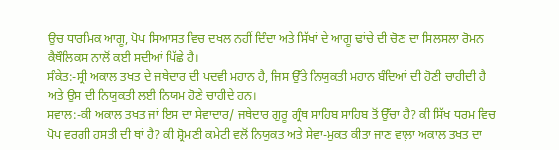ਉਚ ਧਾਰਮਿਕ ਆਗੂ, ਪੋਪ ਸਿਆਸਤ ਵਿਚ ਦਖਲ ਨਹੀਂ ਦਿੰਦਾ ਅਤੇ ਸਿੱਖਾਂ ਦੇ ਆਗੂ ਢਾਂਚੇ ਦੀ ਚੋਣ ਦਾ ਸਿਲਸਲਾ ਰੋਮਨ ਕੈਥੌਲਿਕਸ ਨਾਲੋਂ ਕਈ ਸਦੀਆਂ ਪਿੱਛੇ ਹੈ।
ਸੰਕੇਤ:-ਸ੍ਰੀ ਅਕਾਲ ਤਖਤ ਦੇ ਜਥੇਦਾਰ ਦੀ ਪਦਵੀ ਮਹਾਨ ਹੈ, ਜਿਸ ਉੱਤੇ ਨਿਯੁਕਤੀ ਮਹਾਨ ਬੰਦਿਆਂ ਦੀ ਹੋਣੀ ਚਾਹੀਦੀ ਹੈ ਅਤੇ ਉਸ ਦੀ ਨਿਯੁਕਤੀ ਲਈ ਨਿਯਮ ਹੋਣੇ ਚਾਹੀਦੇ ਹਨ।
ਸਵਾਲ:-ਕੀ ਅਕਾਲ ਤਖਤ ਜਾਂ ਇਸ ਦਾ ਸੇਵਾਦਾਰ/ ਜਥੇਦਾਰ ਗੁਰੂ ਗ੍ਰੰਥ ਸਾਹਿਬ ਸਾਹਿਬ ਤੋਂ ਉੱਚਾ ਹੈ? ਕੀ ਸਿੱਖ ਧਰਮ ਵਿਚ ਪੋਪ ਵਰਗੀ ਹਸਤੀ ਦੀ ਥਾਂ ਹੈ? ਕੀ ਸ਼੍ਰੋਮਣੀ ਕਮੇਟੀ ਵਲੋਂ ਨਿਯੁਕਤ ਅਤੇ ਸੇਵਾ-ਮੁਕਤ ਕੀਤਾ ਜਾਣ ਵਾਲ਼ਾ ਅਕਾਲ ਤਖਤ ਦਾ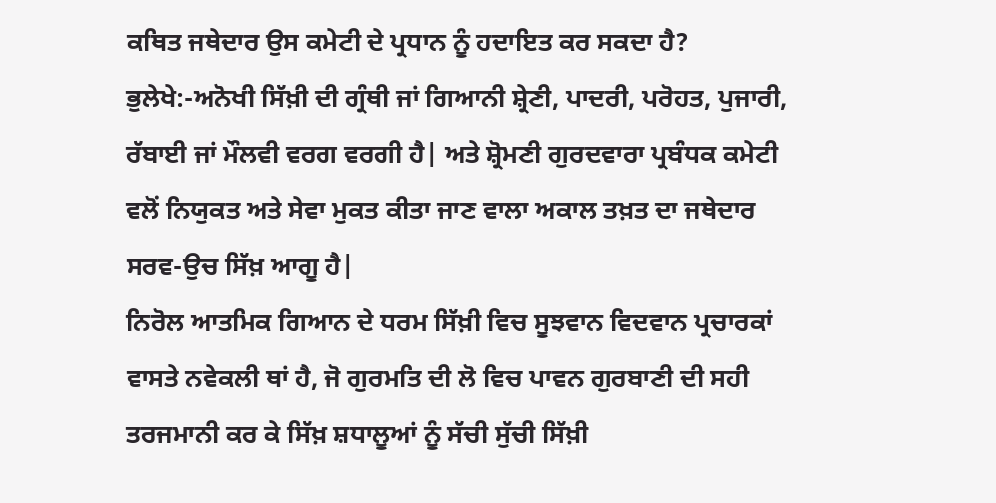ਕਥਿਤ ਜਥੇਦਾਰ ਉਸ ਕਮੇਟੀ ਦੇ ਪ੍ਰਧਾਨ ਨੂੰ ਹਦਾਇਤ ਕਰ ਸਕਦਾ ਹੈ?
ਭੁਲੇਖੇ:-ਅਨੋਖੀ ਸਿੱਖ਼ੀ ਦੀ ਗ੍ਰੰਥੀ ਜਾਂ ਗਿਆਨੀ ਸ਼੍ਰੇਣੀ, ਪਾਦਰੀ, ਪਰੋਹਤ, ਪੁਜਾਰੀ, ਰੱਬਾਈ ਜਾਂ ਮੌਲਵੀ ਵਰਗ ਵਰਗੀ ਹੈ| ਅਤੇ ਸ਼੍ਰੋਮਣੀ ਗੁਰਦਵਾਰਾ ਪ੍ਰਬੰਧਕ ਕਮੇਟੀ ਵਲੋਂ ਨਿਯੁਕਤ ਅਤੇ ਸੇਵਾ ਮੁਕਤ ਕੀਤਾ ਜਾਣ ਵਾਲਾ ਅਕਾਲ ਤਖ਼ਤ ਦਾ ਜਥੇਦਾਰ ਸਰਵ-ਉਚ ਸਿੱਖ਼ ਆਗੂ ਹੈ|
ਨਿਰੋਲ ਆਤਮਿਕ ਗਿਆਨ ਦੇ ਧਰਮ ਸਿੱਖ਼ੀ ਵਿਚ ਸੂਝਵਾਨ ਵਿਦਵਾਨ ਪ੍ਰਚਾਰਕਾਂ ਵਾਸਤੇ ਨਵੇਕਲੀ ਥਾਂ ਹੈ, ਜੋ ਗੁਰਮਤਿ ਦੀ ਲੋ ਵਿਚ ਪਾਵਨ ਗੁਰਬਾਣੀ ਦੀ ਸਹੀ ਤਰਜਮਾਨੀ ਕਰ ਕੇ ਸਿੱਖ਼ ਸ਼ਧਾਲੂਆਂ ਨੂੰ ਸੱਚੀ ਸੁੱਚੀ ਸਿੱਖ਼ੀ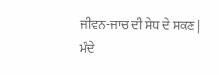ਜੀਵਨ-ਜਾਚ ਦੀ ਸੇਧ ਦੇ ਸਕਣ | ਮੰਦੇ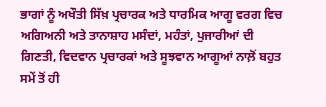ਭਾਗਾਂ ਨੂੰ ਅਖੌਤੀ ਸਿੱਖ਼ ਪ੍ਰਚਾਰਕ ਅਤੇ ਧਾਰਮਿਕ ਆਗੂ ਵਰਗ ਵਿਚ ਅਗਿਅਨੀ ਅਤੇ ਤਾਨਾਸ਼ਾਹ ਮਸੰਦਾਂ, ਮਹੰਤਾਂ, ਪੁਜਾਰੀਆਂ ਦੀ ਗਿਣਤੀ, ਵਿਦਵਾਨ ਪ੍ਰਚਾਰਕਾਂ ਅਤੇ ਸੂਝਵਾਨ ਆਗੂਆਂ ਨਾਲ਼ੋਂ ਬਹੁਤ ਸਮੇਂ ਤੋਂ ਹੀ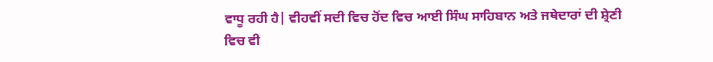ਵਾਧੂ ਰਹੀ ਹੈ| ਵੀਹਵੀਂ ਸਦੀ ਵਿਚ ਹੋਂਦ ਵਿਚ ਆਈ ਸਿੰਘ ਸਾਹਿਬਾਨ ਅਤੇ ਜਥੇਦਾਰਾਂ ਦੀ ਸ਼੍ਰੇਣੀ ਵਿਚ ਵੀ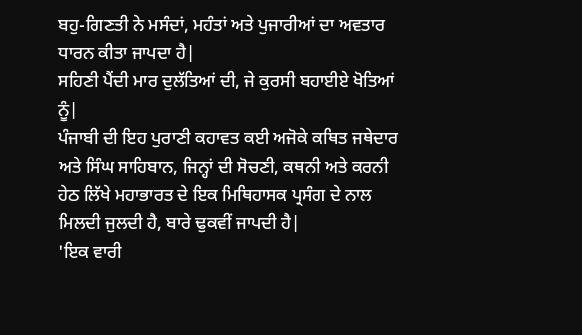ਬਹੁ-ਗਿਣਤੀ ਨੇ ਮਸੰਦਾਂ, ਮਹੰਤਾਂ ਅਤੇ ਪੁਜਾਰੀਆਂ ਦਾ ਅਵਤਾਰ ਧਾਰਨ ਕੀਤਾ ਜਾਪਦਾ ਹੈ|
ਸਹਿਣੀ ਪੈਂਦੀ ਮਾਰ ਦੁਲੱਤਿਆਂ ਦੀ, ਜੇ ਕੁਰਸੀ ਬਹਾਈਏ ਖੋਤਿਆਂ ਨੂੰ|
ਪੰਜਾਬੀ ਦੀ ਇਹ ਪੁਰਾਣੀ ਕਹਾਵਤ ਕਈ ਅਜੋਕੇ ਕਥਿਤ ਜਥੇਦਾਰ ਅਤੇ ਸਿੰਘ ਸਾਹਿਬਾਨ, ਜਿਨ੍ਹਾਂ ਦੀ ਸੋਚਣੀ, ਕਥਨੀ ਅਤੇ ਕਰਨੀ ਹੇਠ ਲਿੱਖੇ ਮਹਾਭਾਰਤ ਦੇ ਇਕ ਮਿਥਿਹਾਸਕ ਪ੍ਰਸੰਗ ਦੇ ਨਾਲ ਮਿਲਦੀ ਜੁਲਦੀ ਹੈ, ਬਾਰੇ ਢੁਕਵੀਂ ਜਾਪਦੀ ਹੈ|
'ਇਕ ਵਾਰੀ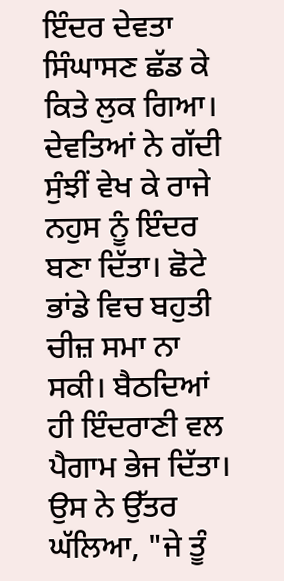ਇੰਦਰ ਦੇਵਤਾ ਸਿੰਘਾਸਣ ਛੱਡ ਕੇ ਕਿਤੇ ਲੁਕ ਗਿਆ। ਦੇਵਤਿਆਂ ਨੇ ਗੱਦੀ ਸੁੰਝੀਂ ਵੇਖ ਕੇ ਰਾਜੇ ਨਹੁਸ ਨੂੰ ਇੰਦਰ ਬਣਾ ਦਿੱਤਾ। ਛੋਟੇ ਭਾਂਡੇ ਵਿਚ ਬਹੁਤੀ ਚੀਜ਼ ਸਮਾ ਨਾ ਸਕੀ। ਬੈਠਦਿਆਂ ਹੀ ਇੰਦਰਾਣੀ ਵਲ ਪੈਗਾਮ ਭੇਜ ਦਿੱਤਾ। ਉਸ ਨੇ ਉੱਤਰ ਘੱਲਿਆ, "ਜੇ ਤੂੰ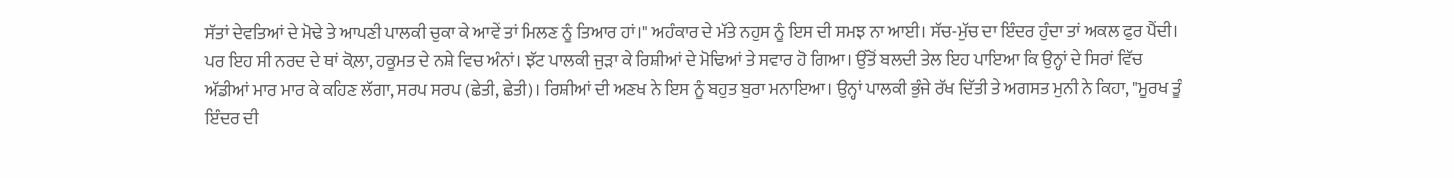ਸੱਤਾਂ ਦੇਵਤਿਆਂ ਦੇ ਮੋਢੇ ਤੇ ਆਪਣੀ ਪਾਲਕੀ ਚੁਕਾ ਕੇ ਆਵੇਂ ਤਾਂ ਮਿਲਣ ਨੂੰ ਤਿਆਰ ਹਾਂ।" ਅਹੰਕਾਰ ਦੇ ਮੱਤੇ ਨਹੁਸ ਨੂੰ ਇਸ ਦੀ ਸਮਝ ਨਾ ਆਈ। ਸੱਚ-ਮੁੱਚ ਦਾ ਇੰਦਰ ਹੁੰਦਾ ਤਾਂ ਅਕਲ ਫੁਰ ਪੈਂਦੀ। ਪਰ ਇਹ ਸੀ ਨਰਦ ਦੇ ਥਾਂ ਕੋਲ਼ਾ, ਹਕੂਮਤ ਦੇ ਨਸ਼ੇ ਵਿਚ ਅੰਨਾਂ। ਝੱਟ ਪਾਲਕੀ ਜੁੜਾ ਕੇ ਰਿਸ਼ੀਆਂ ਦੇ ਮੋਢਿਆਂ ਤੇ ਸਵਾਰ ਹੋ ਗਿਆ। ਉੱਤੋਂ ਬਲਦੀ ਤੇਲ ਇਹ ਪਾਇਆ ਕਿ ਉਨ੍ਹਾਂ ਦੇ ਸਿਰਾਂ ਵਿੱਚ ਅੱਡੀਆਂ ਮਾਰ ਮਾਰ ਕੇ ਕਹਿਣ ਲੱਗਾ, ਸਰਪ ਸਰਪ (ਛੇਤੀ, ਛੇਤੀ)। ਰਿਸ਼ੀਆਂ ਦੀ ਅਣਖ ਨੇ ਇਸ ਨੂੰ ਬਹੁਤ ਬੁਰਾ ਮਨਾਇਆ। ਉਨ੍ਹਾਂ ਪਾਲਕੀ ਭੁੰਜੇ ਰੱਖ ਦਿੱਤੀ ਤੇ ਅਗਸਤ ਮੁਨੀ ਨੇ ਕਿਹਾ, "ਮੂਰਖ ਤੂੰ ਇੰਦਰ ਦੀ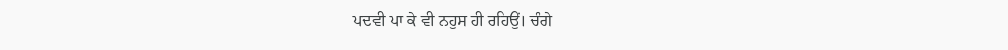ਪਦਵੀ ਪਾ ਕੇ ਵੀ ਨਹੁਸ ਹੀ ਰਹਿਉਂ। ਚੰਗੇ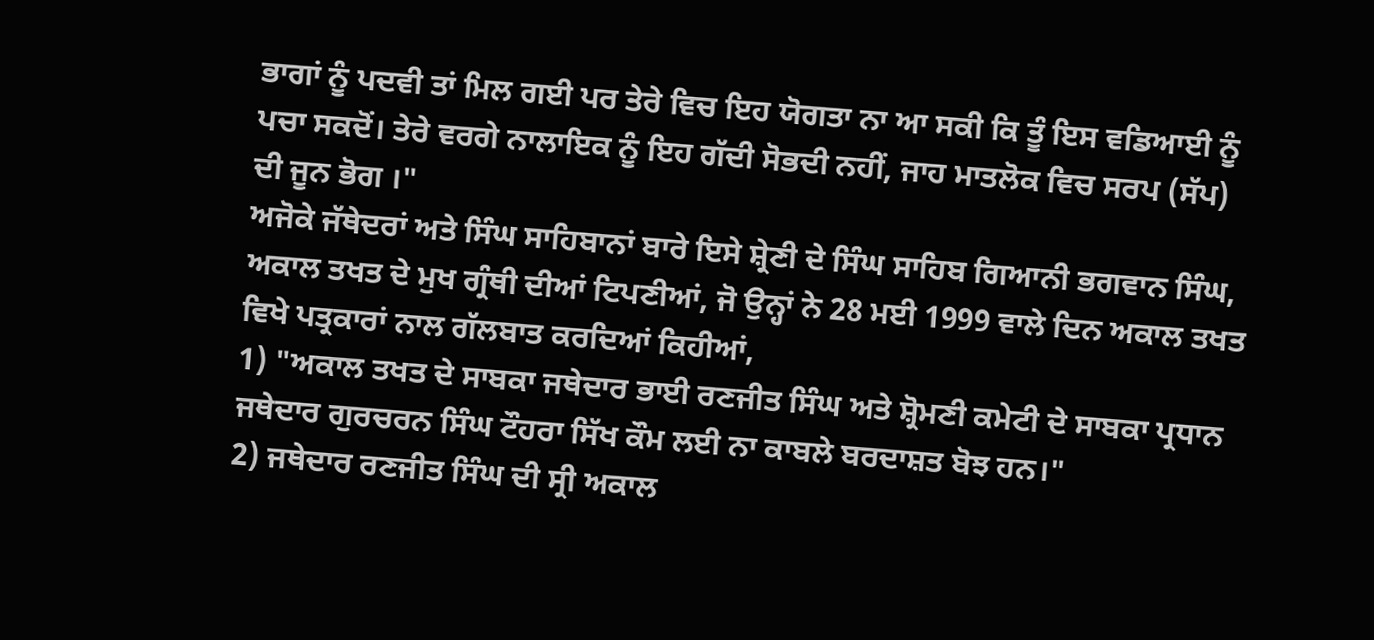ਭਾਗਾਂ ਨੂੰ ਪਦਵੀ ਤਾਂ ਮਿਲ ਗਈ ਪਰ ਤੇਰੇ ਵਿਚ ਇਹ ਯੋਗਤਾ ਨਾ ਆ ਸਕੀ ਕਿ ਤੂੰ ਇਸ ਵਡਿਆਈ ਨੂੰ ਪਚਾ ਸਕਦੋਂ। ਤੇਰੇ ਵਰਗੇ ਨਾਲਾਇਕ ਨੂੰ ਇਹ ਗੱਦੀ ਸੋਭਦੀ ਨਹੀਂ, ਜਾਹ ਮਾਤਲੋਕ ਵਿਚ ਸਰਪ (ਸੱਪ) ਦੀ ਜੂਨ ਭੋਗ ।"
ਅਜੋਕੇ ਜੱਥੇਦਰਾਂ ਅਤੇ ਸਿੰਘ ਸਾਹਿਬਾਨਾਂ ਬਾਰੇ ਇਸੇ ਸ਼੍ਰੇਣੀ ਦੇ ਸਿੰਘ ਸਾਹਿਬ ਗਿਆਨੀ ਭਗਵਾਨ ਸਿੰਘ, ਅਕਾਲ ਤਖਤ ਦੇ ਮੁਖ ਗ੍ਰੰਥੀ ਦੀਆਂ ਟਿਪਣੀਆਂ, ਜੋ ਉਨ੍ਹਾਂ ਨੇ 28 ਮਈ 1999 ਵਾਲੇ ਦਿਨ ਅਕਾਲ ਤਖਤ ਵਿਖੇ ਪਤ੍ਰਕਾਰਾਂ ਨਾਲ ਗੱਲਬਾਤ ਕਰਦਿਆਂ ਕਿਹੀਆਂ,
1) "ਅਕਾਲ ਤਖਤ ਦੇ ਸਾਬਕਾ ਜਥੇਦਾਰ ਭਾਈ ਰਣਜੀਤ ਸਿੰਘ ਅਤੇ ਸ਼੍ਰੋਮਣੀ ਕਮੇਟੀ ਦੇ ਸਾਬਕਾ ਪ੍ਰਧਾਨ ਜਥੇਦਾਰ ਗੁਰਚਰਨ ਸਿੰਘ ਟੌਹਰਾ ਸਿੱਖ ਕੌਮ ਲਈ ਨਾ ਕਾਬਲੇ ਬਰਦਾਸ਼ਤ ਬੋਝ ਹਨ।"
2) ਜਥੇਦਾਰ ਰਣਜੀਤ ਸਿੰਘ ਦੀ ਸ੍ਰੀ ਅਕਾਲ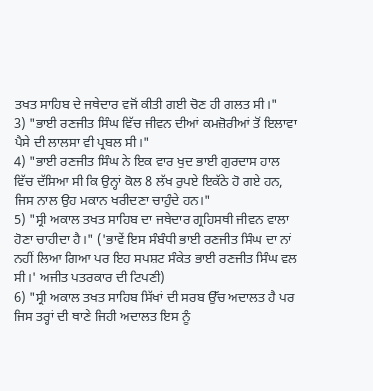ਤਖਤ ਸਾਹਿਬ ਦੇ ਜਥੇਦਾਰ ਵਜੋਂ ਕੀਤੀ ਗਈ ਚੋਣ ਹੀ ਗਲਤ ਸੀ।"
3) "ਭਾਈ ਰਣਜੀਤ ਸਿੰਘ ਵਿੱਚ ਜੀਵਨ ਦੀਆਂ ਕਮਜ਼ੋਰੀਆਂ ਤੋਂ ਇਲਾਵਾ ਪੈਸੇ ਦੀ ਲਾਲਸਾ ਵੀ ਪ੍ਰਬਲ ਸੀ।"
4) "ਭਾਈ ਰਣਜੀਤ ਸਿੰਘ ਨੇ ਇਕ ਵਾਰ ਖੁਦ ਭਾਈ ਗੁਰਦਾਸ ਹਾਲ ਵਿੱਚ ਦੱਸਿਆ ਸੀ ਕਿ ਉਨ੍ਹਾਂ ਕੋਲ 8 ਲੱਖ ਰੁਪਏ ਇਕੱਠੇ ਹੋ ਗਏ ਹਨ, ਜਿਸ ਨਾਲ ਉਹ ਮਕਾਨ ਖਰੀਦਣਾ ਚਾਹੁੰਦੇ ਹਨ।"
5) "ਸ੍ਰੀ ਅਕਾਲ ਤਖਤ ਸਾਹਿਬ ਦਾ ਜਥੇਦਾਰ ਗ੍ਰਹਿਸਥੀ ਜੀਵਨ ਵਾਲਾ ਹੋਣਾ ਚਾਹੀਦਾ ਹੈ।" ('ਭਾਵੇਂ ਇਸ ਸੰਬੰਧੀ ਭਾਈ ਰਣਜੀਤ ਸਿੰਘ ਦਾ ਨਾਂ ਨਹੀਂ ਲਿਆ ਗਿਆ ਪਰ ਇਹ ਸਪਸ਼ਟ ਸੰਕੇਤ ਭਾਈ ਰਣਜੀਤ ਸਿੰਘ ਵਲ ਸੀ।' ਅਜੀਤ ਪਤਰਕਾਰ ਦੀ ਟਿਪਣੀ)
6) "ਸ੍ਰੀ ਅਕਾਲ ਤਖਤ ਸਾਹਿਬ ਸਿੱਖਾਂ ਦੀ ਸਰਬ ਉੱਚ ਅਦਾਲਤ ਹੈ ਪਰ ਜਿਸ ਤਰ੍ਹਾਂ ਦੀ ਥਾਣੇ ਜਿਹੀ ਅਦਾਲਤ ਇਸ ਨੂੰ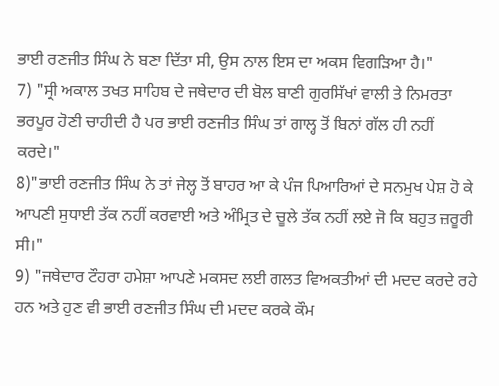ਭਾਈ ਰਣਜੀਤ ਸਿੰਘ ਨੇ ਬਣਾ ਦਿੱਤਾ ਸੀ, ਉਸ ਨਾਲ ਇਸ ਦਾ ਅਕਸ ਵਿਗੜਿਆ ਹੈ।"
7) "ਸ੍ਰੀ ਅਕਾਲ ਤਖਤ ਸਾਹਿਬ ਦੇ ਜਥੇਦਾਰ ਦੀ ਬੋਲ ਬਾਣੀ ਗੁਰਸਿੱਖਾਂ ਵਾਲੀ ਤੇ ਨਿਮਰਤਾ ਭਰਪੂਰ ਹੋਣੀ ਚਾਹੀਦੀ ਹੈ ਪਰ ਭਾਈ ਰਣਜੀਤ ਸਿੰਘ ਤਾਂ ਗਾਲ੍ਹ ਤੋਂ ਬਿਨਾਂ ਗੱਲ ਹੀ ਨਹੀਂ ਕਰਦੇ।"
8)"ਭਾਈ ਰਣਜੀਤ ਸਿੰਘ ਨੇ ਤਾਂ ਜੇਲ੍ਹ ਤੋਂ ਬਾਹਰ ਆ ਕੇ ਪੰਜ ਪਿਆਰਿਆਂ ਦੇ ਸਨਮੁਖ ਪੇਸ਼ ਹੋ ਕੇ ਆਪਣੀ ਸੁਧਾਈ ਤੱਕ ਨਹੀਂ ਕਰਵਾਈ ਅਤੇ ਅੰਮ੍ਰਿਤ ਦੇ ਚੂਲੇ ਤੱਕ ਨਹੀਂ ਲਏ ਜੋ ਕਿ ਬਹੁਤ ਜ਼ਰੂਰੀ ਸੀ।"
9) "ਜਥੇਦਾਰ ਟੌਹਰਾ ਹਮੇਸ਼ਾ ਆਪਣੇ ਮਕਸਦ ਲਈ ਗਲਤ ਵਿਅਕਤੀਆਂ ਦੀ ਮਦਦ ਕਰਦੇ ਰਹੇ ਹਨ ਅਤੇ ਹੁਣ ਵੀ ਭਾਈ ਰਣਜੀਤ ਸਿੰਘ ਦੀ ਮਦਦ ਕਰਕੇ ਕੌਮ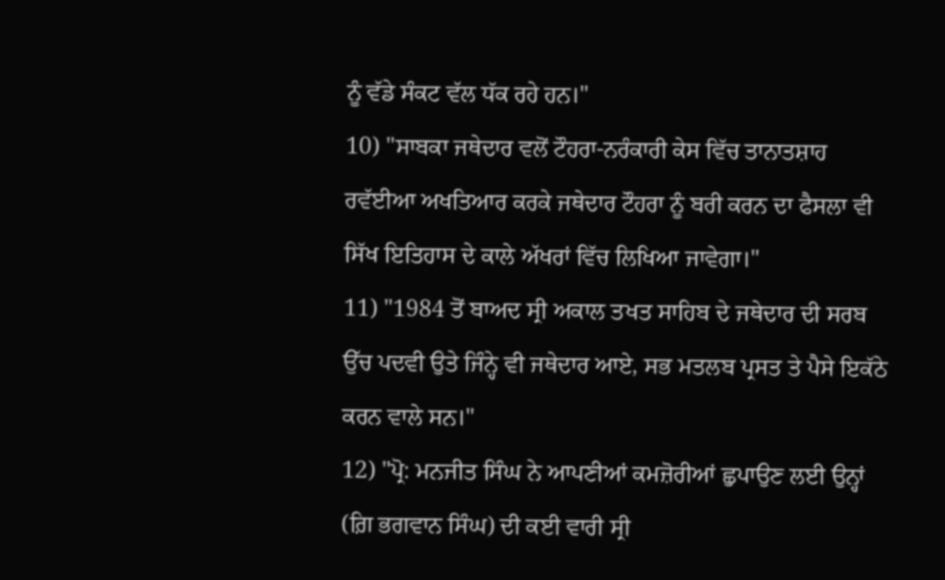ਨੂੰ ਵੱਡੇ ਸੰਕਟ ਵੱਲ ਧੱਕ ਰਹੇ ਹਨ।"
10) "ਸਾਬਕਾ ਜਥੇਦਾਰ ਵਲੋਂ ਟੌਹਰਾ-ਨਰੰਕਾਰੀ ਕੇਸ ਵਿੱਚ ਤਾਨਾਤਸ਼ਾਹ ਰਵੱਈਆ ਅਖਤਿਆਰ ਕਰਕੇ ਜਥੇਦਾਰ ਟੌਹਰਾ ਨੂੰ ਬਰੀ ਕਰਨ ਦਾ ਫੈਸਲਾ ਵੀ ਸਿੱਖ ਇਤਿਹਾਸ ਦੇ ਕਾਲੇ ਅੱਖਰਾਂ ਵਿੱਚ ਲਿਖਿਆ ਜਾਵੇਗਾ।"
11) "1984 ਤੋਂ ਬਾਅਦ ਸ੍ਰੀ ਅਕਾਲ ਤਖਤ ਸਾਹਿਬ ਦੇ ਜਥੇਦਾਰ ਦੀ ਸਰਬ ਉੱਚ ਪਦਵੀ ਉਤੇ ਜਿੰਨ੍ਹੇ ਵੀ ਜਥੇਦਾਰ ਆਏ, ਸਭ ਮਤਲਬ ਪ੍ਰਸਤ ਤੇ ਪੈਸੇ ਇਕੱਠੇ ਕਰਨ ਵਾਲੇ ਸਨ।"
12) "ਪ੍ਰੋ: ਮਨਜੀਤ ਸਿੰਘ ਨੇ ਆਪਣੀਆਂ ਕਮਜ਼ੋਰੀਆਂ ਛੁਪਾਉਣ ਲਈ ਉਨ੍ਹਾਂ (ਗ਼ਿ ਭਗਵਾਨ ਸਿੰਘ) ਦੀ ਕਈ ਵਾਰੀ ਸ੍ਰੀ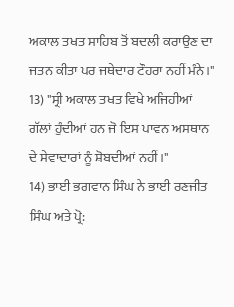ਅਕਾਲ ਤਖਤ ਸਾਹਿਬ ਤੋਂ ਬਦਲੀ ਕਰਾਉਣ ਦਾ ਜਤਨ ਕੀਤਾ ਪਰ ਜਥੇਦਾਰ ਟੌਹਰਾ ਨਹੀਂ ਮੰਨੇ।"
13) "ਸ੍ਰੀ ਅਕਾਲ ਤਖਤ ਵਿਖੇ ਅਜਿਹੀਆਂ ਗੱਲਾਂ ਹੁੰਦੀਆਂ ਹਨ ਜੋ ਇਸ ਪਾਵਨ ਅਸਥਾਨ ਦੇ ਸੇਵਾਦਾਰਾਂ ਨੂੰ ਸ਼ੋਬਦੀਆਂ ਨਹੀਂ।"
14) ਭਾਈ ਭਗਵਾਨ ਸਿੰਘ ਨੇ ਭਾਈ ਰਣਜੀਤ ਸਿੰਘ ਅਤੇ ਪ੍ਰੋ: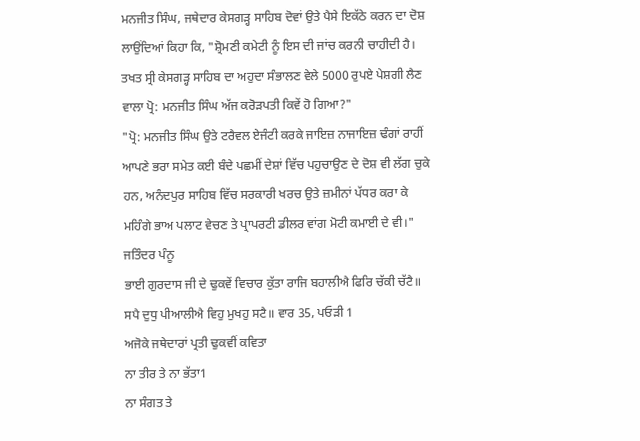ਮਨਜੀਤ ਸਿੰਘ, ਜਥੇਦਾਰ ਕੇਸਗੜ੍ਹ ਸਾਹਿਬ ਦੋਵਾਂ ਉਤੇ ਪੈਸੇ ਇਕੱਠੇ ਕਰਨ ਦਾ ਦੋਸ਼ ਲਾਉਂਦਿਆਂ ਕਿਹਾ ਕਿ, "ਸ਼੍ਰੋਮਣੀ ਕਮੇਟੀ ਨੂੰ ਇਸ ਦੀ ਜਾਂਚ ਕਰਨੀ ਚਾਹੀਦੀ ਹੈ। ਤਖਤ ਸ੍ਰੀ ਕੇਸਗੜ੍ਹ ਸਾਹਿਬ ਦਾ ਅਹੁਦਾ ਸੰਭਾਲਣ ਵੇਲੇ 5000 ਰੁਪਏ ਪੇਸ਼ਗੀ ਲੈਣ ਵਾਲਾ ਪ੍ਰੋ: ਮਨਜੀਤ ਸਿੰਘ ਅੱਜ ਕਰੋੜਪਤੀ ਕਿਵੇਂ ਹੋ ਗਿਆ?"
"ਪ੍ਰੋ: ਮਨਜੀਤ ਸਿੰਘ ਉਤੇ ਟਰੈਵਲ ਏਜੰਟੀ ਕਰਕੇ ਜਾਇਜ਼ ਨਾਜਾਇਜ਼ ਢੰਗਾਂ ਰਾਹੀਂ ਆਪਣੇ ਭਰਾ ਸਮੇਤ ਕਈ ਬੰਦੇ ਪਛਮੀਂ ਦੇਸ਼ਾਂ ਵਿੱਚ ਪਹੁਚਾਉਣ ਦੇ ਦੋਸ਼ ਵੀ ਲੱਗ ਚੁਕੇ ਹਨ, ਅਨੰਦਪੁਰ ਸਾਹਿਬ ਵਿੱਚ ਸਰਕਾਰੀ ਖਰਚ ਉਤੇ ਜ਼ਮੀਨਾਂ ਪੱਧਰ ਕਰਾ ਕੇ ਮਹਿੰਗੇ ਭਾਅ ਪਲਾਟ ਵੇਚਣ ਤੇ ਪ੍ਰਾਪਰਟੀ ਡੀਲਰ ਵਾਂਗ ਮੋਟੀ ਕਮਾਈ ਦੇ ਵੀ।" ਜਤਿੰਦਰ ਪੰਨੂ
ਭਾਈ ਗੁਰਦਾਸ ਜੀ ਦੇ ਢੁਕਵੇਂ ਵਿਚਾਰ ਕੁੱਤਾ ਰਾਜਿ ਬਹਾਲੀਐ ਫਿਰਿ ਚੱਕੀ ਚੱਟੈ॥
ਸਪੈ ਦੁਧੁ ਪੀਆਲੀਐ ਵਿਹੁ ਮੁਖਹੁ ਸਟੈ॥ ਵਾਰ 35, ਪਓੜੀ 1
ਅਜੋਕੇ ਜਥੇਦਾਰਾਂ ਪ੍ਰਤੀ ਢੁਕਵੀਂ ਕਵਿਤਾ
ਨਾ ਤੀਰ ਤੇ ਨਾ ਭੱਤਾ1
ਨਾ ਸੰਗਤ ਤੇ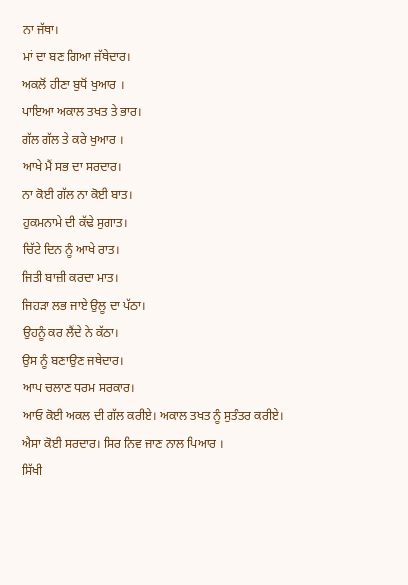ਨਾ ਜੱਥਾ।
ਮਾਂ ਦਾ ਬਣ ਗਿਆ ਜੱਥੇਦਾਰ।
ਅਕਲੋਂ ਹੀਣਾ ਬੁਧੋਂ ਖੁਆਰ ।
ਪਾਇਆ ਅਕਾਲ ਤਖਤ ਤੇ ਭਾਰ।
ਗੱਲ ਗੱਲ ਤੇ ਕਰੇ ਖੁਆਰ ।
ਆਖੇ ਮੈਂ ਸਭ ਦਾ ਸਰਦਾਰ।
ਨਾ ਕੋਈ ਗੱਲ ਨਾ ਕੋਈ ਬਾਤ।
ਹੁਕਮਨਾਮੇ ਦੀ ਕੱਢੇ ਸੁਗਾਤ।
ਚਿੱਟੇ ਦਿਨ ਨੂੰ ਆਖੇ ਰਾਤ।
ਜਿਤੀ ਬਾਜ਼ੀ ਕਰਦਾ ਮਾਤ।
ਜਿਹੜਾ ਲਭ ਜਾਏ ਉਲੂ ਦਾ ਪੱਠਾ।
ਉਹਨੂੰ ਕਰ ਲੈਂਦੇ ਨੇ ਕੱਠਾ।
ਉਸ ਨੂੰ ਬਣਾਉਣ ਜਥੇਦਾਰ।
ਆਪ ਚਲਾਣ ਧਰਮ ਸਰਕਾਰ।
ਆਓ ਕੋਈ ਅਕਲ ਦੀ ਗੱਲ ਕਰੀਏ। ਅਕਾਲ ਤਖਤ ਨੂੰ ਸੁਤੰਤਰ ਕਰੀਏ।
ਐਸਾ ਕੋਈ ਸਰਦਾਰ। ਸਿਰ ਨਿਵ ਜਾਣ ਨਾਲ ਪਿਆਰ ।
ਸਿੱਖੀ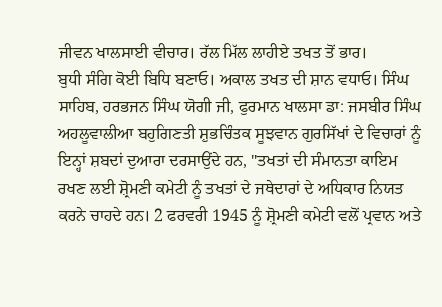ਜੀਵਨ ਖਾਲਸਾਈ ਵੀਚਾਰ। ਰੱਲ ਮਿੱਲ ਲਾਹੀਏ ਤਖਤ ਤੋਂ ਭਾਰ।
ਬੁਧੀ ਸੰਗਿ ਕੋਈ ਬਿਧਿ ਬਣਾਓ। ਅਕਾਲ ਤਖਤ ਦੀ ਸ਼ਾਨ ਵਧਾਓ। ਸਿੰਘ ਸਾਹਿਬ, ਹਰਭਜਨ ਸਿੰਘ ਯੋਗੀ ਜੀ, ਫੁਰਮਾਨ ਖਾਲਸਾ ਡਾ: ਜਸਬੀਰ ਸਿੰਘ ਅਹਲੂਵਾਲੀਆ ਬਹੁਗਿਣਤੀ ਸ਼ੁਭਚਿੰਤਕ ਸੂਝਵਾਨ ਗੁਰਸਿੱਖਾਂ ਦੇ ਵਿਚਾਰਾਂ ਨੂੰ ਇਨ੍ਹਾਂ ਸ਼ਬਦਾਂ ਦੁਆਰਾ ਦਰਸਾਉਂਦੇ ਹਨ, "ਤਖਤਾਂ ਦੀ ਸੰਮਾਨਤਾ ਕਾਇਮ ਰਖਣ ਲਈ ਸ਼੍ਰੋਮਣੀ ਕਮੇਟੀ ਨੂੰ ਤਖਤਾਂ ਦੇ ਜਥੇਦਾਰਾਂ ਦੇ ਅਧਿਕਾਰ ਨਿਯਤ ਕਰਨੇ ਚਾਹਦੇ ਹਨ। 2 ਫਰਵਰੀ 1945 ਨੂੰ ਸ਼੍ਰੋਮਣੀ ਕਮੇਟੀ ਵਲੋਂ ਪ੍ਰਵਾਨ ਅਤੇ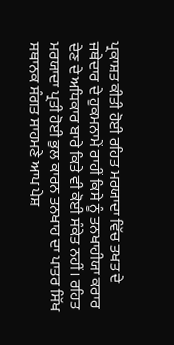ਪ੍ਰਕਾਸ਼ਤ ਕੀਤੀ ਹੋਈ ਰਹਿਤ ਮਰਯਾਦਾ ਵਿੱਚ ਤਖਤ ਦੇ ਜਥੇਦਾਰ ਦੇ ਹੁਕਮਨਾਮੇਂ ਰਾਹੀਂ ਕਿਸੇ ਨੂੰ ਤਨਖਾਹੀਯਾ ਕਰਾਰ ਦੇਣ ਦੇ ਅਧਿਕਾਰ ਬਾਰੇ ਕਿਤੇ ਵੀ ਕੋਈ ਸੰਕੇਤ ਨਹੀਂ। ਰਹਿਤ ਮਰਯਾਦਾ ਪ੍ਰਤੀ ਹੋਈ ਭੁਲ ਕਾਰਨ ਤਨਖਾਹ ਦਾ ਪਾਤਰ ਸਿੱਖ ਸਥਾਨਕ ਸੰਗਤ ਸਾਹਮਣੇ ਆਪ ਪੇਸ਼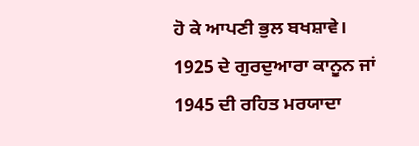ਹੋ ਕੇ ਆਪਣੀ ਭੁਲ ਬਖਸ਼ਾਵੇ। 1925 ਦੇ ਗੁਰਦੁਆਰਾ ਕਾਨੂਨ ਜਾਂ 1945 ਦੀ ਰਹਿਤ ਮਰਯਾਦਾ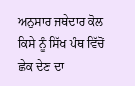ਅਨੁਸਾਰ ਜਥੇਦਾਰ ਕੋਲ ਕਿਸੇ ਨੂੰ ਸਿੱਖ ਪੰਥ ਵਿੱਚੋਂ ਛੇਕ ਦੇਣ ਦਾ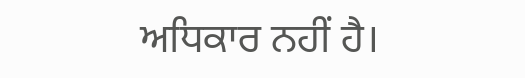ਅਧਿਕਾਰ ਨਹੀਂ ਹੈ।